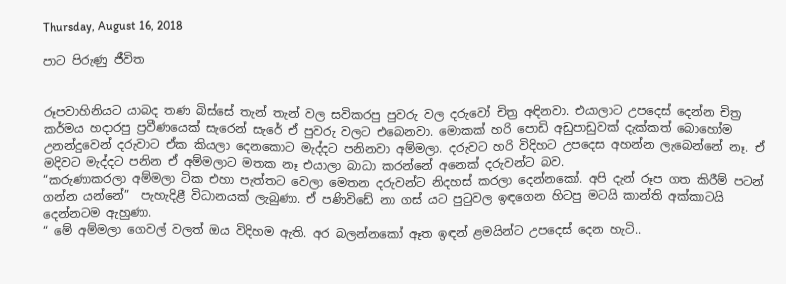Thursday, August 16, 2018

පාට පිරුණු ජීවිත


රූපවාහිනියට යාබද තණ බිස්සේ තැන් තැන් වල සවිකරපු පුවරු වල දරුවෝ චිත්‍ර අඳිනවා. එයාලාට උපදෙස් දෙන්න චිත්‍ර කර්මය හදාරපු ප්‍රවීණයෙක් සැරෙන් සැරේ ඒ පුවරු වලට එබෙනවා. මොකක් හරි පොඩි අඩුපාඩුවක් දැක්කත් බොහෝම උනන්දුවෙන් දරුවාට ඒක කියලා දෙනකොට මැද්දට පනිනවා අම්මලා. දරුවට හරි විදිහට උපදෙස අහන්න ලැබෙන්නේ නෑ. ඒ මදිවට මැද්දට පනින ඒ අම්මලාට මතක නෑ එයාලා බාධා කරන්නේ අනෙක් දරුවන්ට බව.
“කරුණාකරලා අම්මලා ටික එහා පැත්තට වෙලා මෙතන දරුවන්ට නිදහස් කරලා දෙන්නකෝ. අපි දැන් රූප ගත කිරීම් පටන් ගන්න යන්නේ”  පැහැදිළී විධානයක් ලැබුණා. ඒ පණිවිඩේ නා ගස් යට පුටුවල ඉඳගෙන හිටපු මටයි කාන්ති අක්කාටයි දෙන්නටම ඇහුණා.
“ මේ අම්මලා ගෙවල් වලත් ඔය විදිහම ඇති. අර බලන්නකෝ ඈත ඉඳන් ළමයින්ට උපදෙස් දෙන හැටි..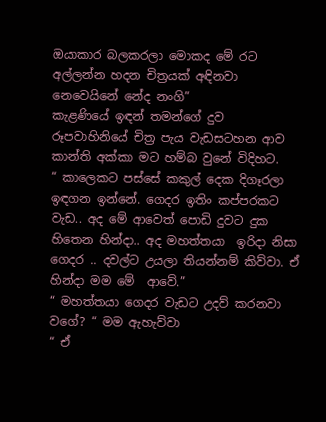ඔයාකාර බලකරලා මොකද මේ රට අල්ලන්න හදන චිත්‍රයක් අඳිනවා නෙවෙයිනේ නේද නංගි”
කැළණියේ ඉඳන් තමන්ගේ දුව රූපවාහිනියේ චිත්‍ර පැය වැඩසටහන ආව කාන්ති අක්කා මට හම්බ වුනේ විදිහට.
“ කාලෙකට පස්සේ කකුල් දෙක දිගෑරලා ඉඳගන ඉන්නේ. ගෙදර ඉතිං කප්පරකට වැඩ.. අද මේ ආවෙත් පොඩි දුවට දුක හිතෙන හින්දා.. අද මහත්තයා  ඉරිදා නිසා ගෙදර .. දවල්ට උයලා තියන්නම් කිව්වා. ඒ හින්දා මම මේ  ආවේ.”
“ මහත්තයා ගෙදර වැඩට උදව් කරනවා වගේ? “ මම ඇහැව්වා
“ ඒ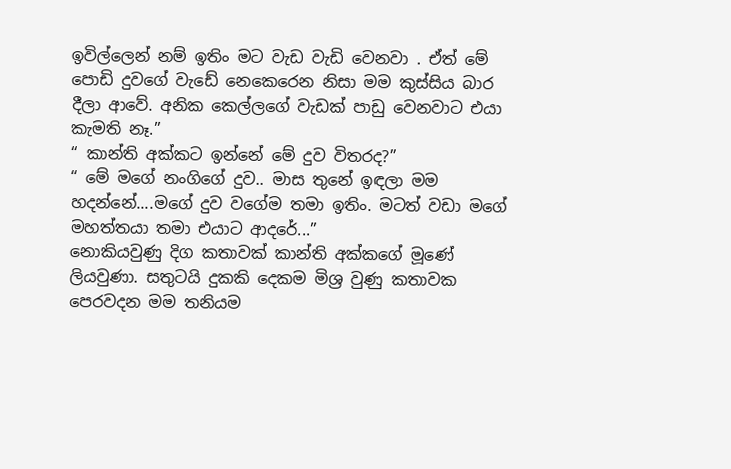ඉවිල්ලෙන් නම් ඉතිං මට වැඩ වැඩි වෙනවා . ඒත් මේ පොඩි දුවගේ වැඩේ නෙකෙරෙන නිසා මම කුස්සිය බාර දීලා අ‍ාවේ. අනික කෙල්ලගේ වැඩක් පාඩු වෙනවාට එයා කැමති නෑ.”
“ කාන්ති අක්කට ඉන්නේ මේ දුව විතරද?”
“ මේ මගේ නංගිගේ දුව.. මාස තුනේ ඉඳලා මම හදන්නේ....මගේ දුව වගේම තමා ඉතිං. මටත් වඩා මගේ මහත්තයා තමා එයාට ආදරේ...”
නොකියවුණු දිග කතාවක් කාන්ති අක්කගේ මූණේ ලියවුණා. සතුටයි දුකකි දෙකම මිශ්‍ර වුණු කතාවක  පෙරවදන මම තනියම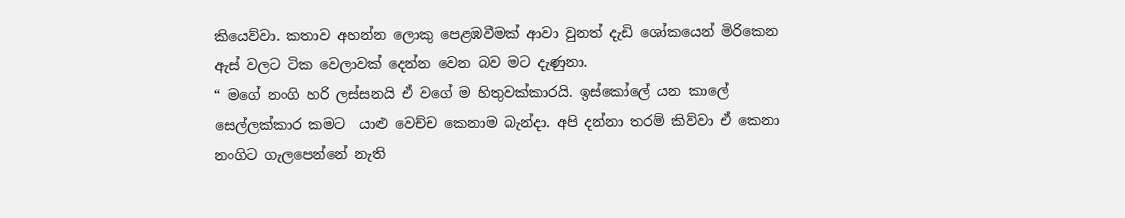කියෙව්වා. කතාව අහන්න ලොකු පෙළඹවීමක් ආවා වුනත් දැඩි ශෝකයෙන් මි‍රිකෙන ඇස් වලට ටික වෙලාවක් දෙන්න වෙන බව මට දැණුනා.
“ මගේ නංගි හරි ලස්සනයි ඒ වගේ ම හිතුවක්කාරයි. ඉස්කෝලේ යන කාලේ සෙල්ලක්කාර කමට  යාළු වෙච්ච කෙනාම බැන්දා. අපි දන්නා තරම් කිව්වා ඒ කෙනා නංගිට ගැලපෙන්නේ නැති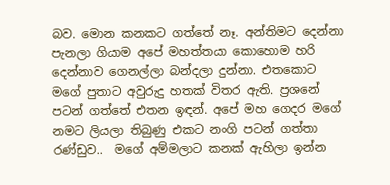බව. මොන කනකට ගත්‍තේ නෑ. අන්තිමට දෙන්නා පැනලා ගියාම අපේ මහත්තයා කොහොම හරි දෙන්නාව ගෙනල්ලා බන්දලා දුන්නා. එතකොට මගේ පුතාට අවුරුදු හතක් විතර ඇති. ප්‍රශනේ පටන් ගත්තේ එතන ඉඳන්. අපේ මහ ගෙදර මගේ නමට ලියලා තිබුණු එකට නංගි පටන් ගත්තා රණ්ඩුව..  මගේ අම්මලාට කනක් ඇහිලා ඉන්න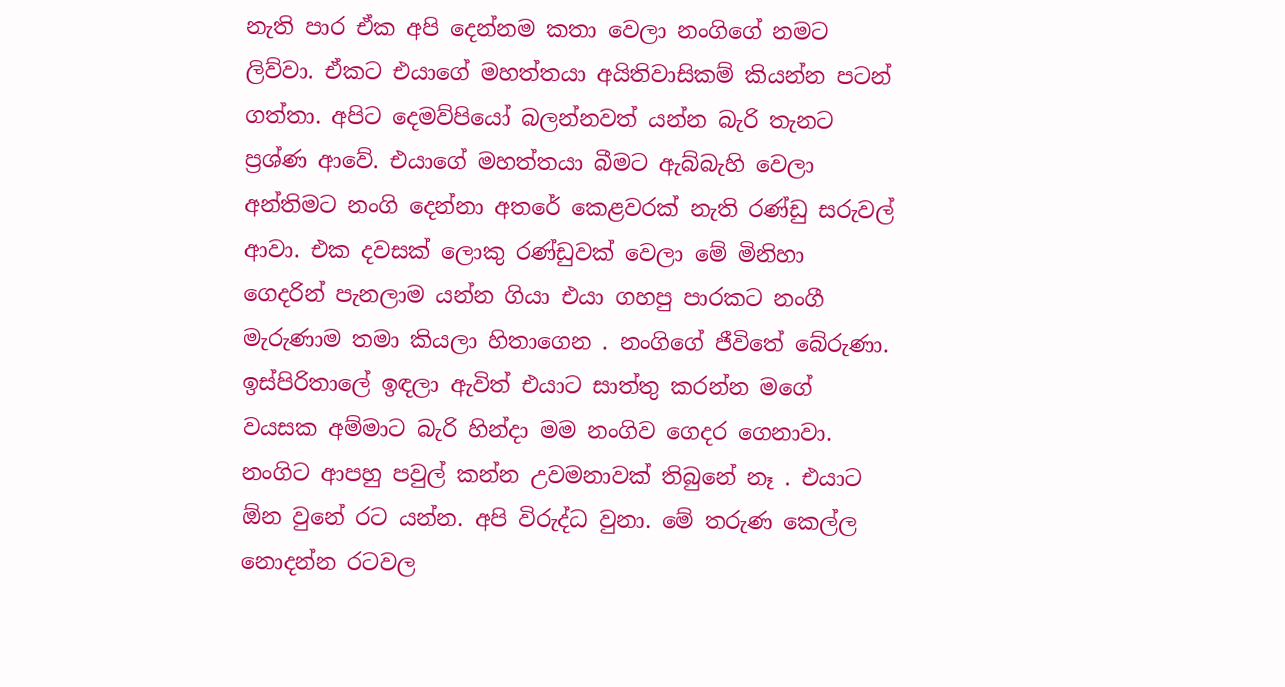නැති පාර ඒක අපි දෙන්නම කතා වෙලා නංගි‍ගේ නමට ලිව්වා. ඒකට එයාගේ මහත්තයා අයිතිවාසිකම් කියන්න පටන් ගත්තා. අපිට දෙමව්පියෝ බලන්නවත් යන්න බැරි තැනට ප්‍රශ්ණ ආවේ. එයාගේ මහත්තයා බීමට ඇබ්බැහි වෙලා අන්තිමට නංගි දෙන්නා අතරේ කෙළවරක් නැති රණ්ඩු සරුවල් ආවා. එක දවසක් ලොකු රණ්ඩුවක් වෙලා මේ මිනිහා ගෙදරින් පැනලාම යන්න ගියා එයා ගහපු පාරකට නංගී මැරුණාම තමා කියලා හිතාගෙන . නංගිගේ ජීවිතේ බේරුණා. ඉස්පිරිතාලේ ඉඳලා ඇවිත් එයාට සාත්තු කරන්න මගේ වයසක අම්මාට බැරි හින්දා මම නංගිව ගෙදර ගෙනාවා. නංගිට ආපහු පවුල් කන්න උවමනාවක් තිබුනේ නෑ . එයාට ඕන වුනේ රට යන්න. අපි විරුද්ධ වුනා. මේ තරුණ කෙල්ල නොදන්න රටවල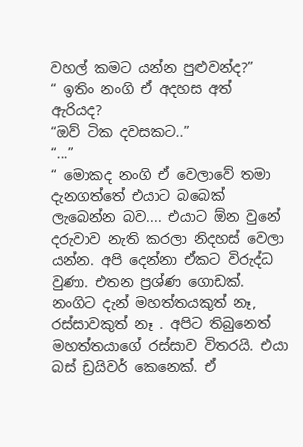වහල් කමට යන්න පුළුවන්ද?”
“ ඉතිං නංගි ඒ අදහස අත් ඇරියද?
“ඔව් ටික දවසකට..”
“...”
“ මොකද නංගි ඒ වෙලාවේ තමා දැනගත්තේ එයාට බබෙක් ලැබෙන්න බව.... එයාට ඕන වුනේ දරුවාව නැති කරලා නිදහස් වෙලා යන්න. අපි දෙන්නා ඒකට විරුද්ධ වුණා. එතන ප්‍රශ්ණ ගොඩක්. නංගිට දැන් මහත්තයකුත් නෑ, රස්සාවකුත් නෑ . අපිට තිබුනෙත් මහත්තයාගේ රස්සාව විතරයි. එයා බස් ඩ්‍රයිවර් කෙනෙක්. ඒ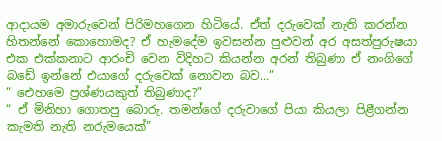ආදායම අමාරුවෙන් පිරිමහගෙන හිටියේ. ඒත් දරුවෙක් නැති කරන්න හිතන්නේ කොහොමද? ඒ හැමදේම ඉවසන්න පුළුවන් අර අසත්පුරුෂයා එක එක්කනාට ආරංචි වෙන විදිහට කියන්න අරන් තිබුණා ඒ නංගිගේ බඩේ ඉන්නේ එයාගේ දරුවෙක් නොවන බව...”
“ ඓහමෙ ප්‍රශ්ණයකුත් තිබුණාද?”
“ ඒ මිනිහා ගොතපු බොරු. තමන්ගේ දරුවාගේ පියා කියලා පිළීගන්න කැමති නැති නරුමයෙක්”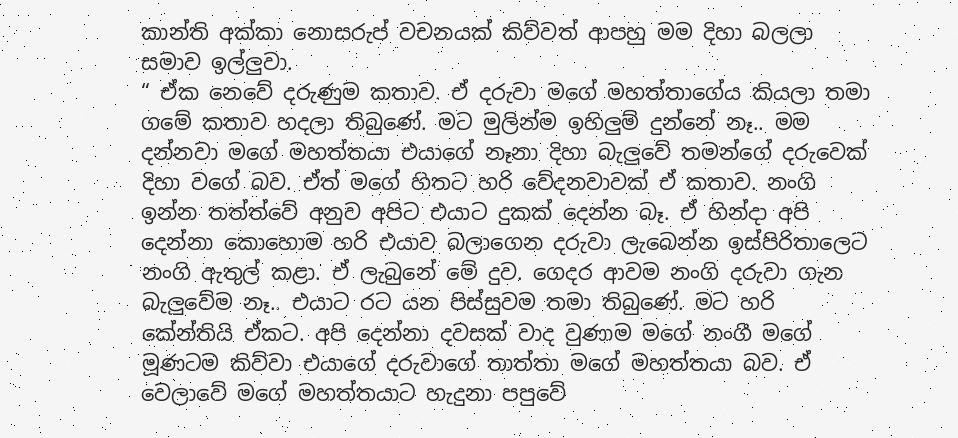කාන්ති අක්කා නොසරුප් වචනයක් කිව්වත් ආපහු මම දිහා බලලා සමාව ඉල්ලුවා.
“ ඒක නෙවේ දරුණුම කතාව. ඒ දරුවා මගේ මහත්තාගේය කියලා තමා ගමේ කතාව හදලා තිබුණේ. මට මුලින්ම ඉහිලුම් දුන්නේ නෑ.. මම දන්නවා මගේ මහත්තයා එයාගේ නෑනා දිහා බැලුවේ තමන්ගේ දරුවෙක් දිහා වගේ බව. ඒත් මගේ හිතට හරි වේදනවාවක් ඒ කතාව. නංගි ඉන්න තත්ත්වේ අනුව අපිට එයාට දුකක් දෙන්න බෑ. ඒ හින්දා අපි දෙන්නා කොහොම හරි එයාව බලාගෙන දරුවා ලැබෙන්න ඉස්පිරිතාලෙට නංගි ඇතුල් කළා. ඒ ලැබුනේ මේ දුව. ගෙදර ආවම නංගි දරුවා ගැන බැලුවේම නෑ.. එයාට රට යන පිස්සුවම තමා තිබුණේ. මට හරි කේන්තියි ඒකට. අපි දෙන්නා දවසක් වාද වුණාම මගේ නංගී මගේ මූණටම කිව්වා එයාගේ දරුවාගේ තාත්තා මගේ මහත්තයා බව. ඒ වෙලාවේ මගේ මහත්තයාට හැදුනා පපුවේ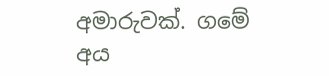අමාරුවක්. ගමේ අය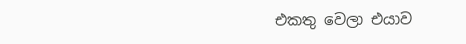එකතු වෙලා එයාව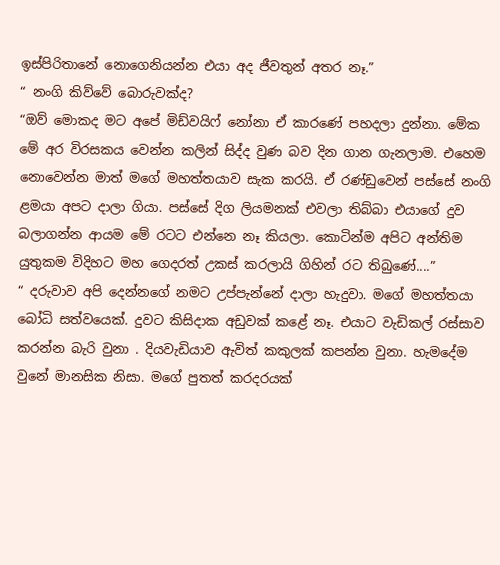ඉස්පිරිතානේ නොගෙනියන්න එයා අද ජීවතුන් අතර නෑ.”
“ නංගි කිව්වේ බොරුවක්ද?
“ඔව් මොකද මට අපේ මිඩ්වයිෆ් නෝනා ඒ කාරණේ පහදලා දුන්නා. මේක මේ අර විරසකය වෙන්න කලින් සිද්ද වුණ බව දින ගාන ගැනල‍ාම. එහෙම නොවෙන්න මාත් මගේ මහත්තයාව සැක කරයි. ඒ රණ්ඩුවෙන් පස්සේ නංගි ළමයා අපට දාලා ගියා. පස්සේ දිග ලියමනක් එවලා තිබ්බා එයාගේ දුව බලාගන්න ආයම මේ රටට එන්නෙ නෑ කියලා. කොටින්ම අපිට අන්තිම යුතුකම විදිහට මහ ගෙදරත් උකස් කරලායි ගිහින් රට තිබුණේ....”
“ දරුවාව අපි දෙන්නගේ නමට උප්පැන්නේ දාලා හැදුවා. මගේ මහත්තයා බෝධි සත්වයෙක්. දුවට කිසිදාක අඩුවක් කළේ නෑ. එයාට වැඩිකල් රස්සාව කරන්න බැරි වුනා . දියවැඩියාව ඇවිත් කකුලක් කපන්න වුනා. හැමදේම වුනේ මානසික නිසා. මගේ පුතත් කරදරයක්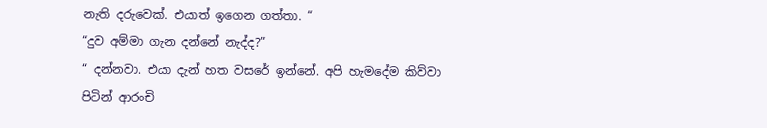නැති දරුවෙක්. එයාත් ඉගෙන ගත්තා. “
“දුව අම්මා ගැන දන්නේ නැද්ද?”
“ දන්නවා. එයා දැන් හත වසරේ ඉන්නේ. අපි හැමදේම කිව්වා පිටින් ආරංචි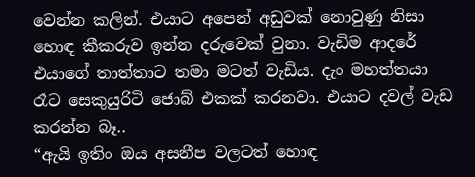වෙන්න කලින්. එයාට අපෙන් අඩුවක් නොවුණු නිසා හොඳ කීකරුව ඉන්න දරුවෙක් වුනා. වැඩිම ආදරේ එයාගේ තාත්තාට තමා මටත් වැඩිය. දැං මහත්තයා රෑට සෙකුයුරිටි ‍ජොබ් එකක් කරනවා. එයාට දවල් වැඩ කරන්න බෑ..
“ඇයි ඉතිං ඔය අසනීප වලටත් හොඳ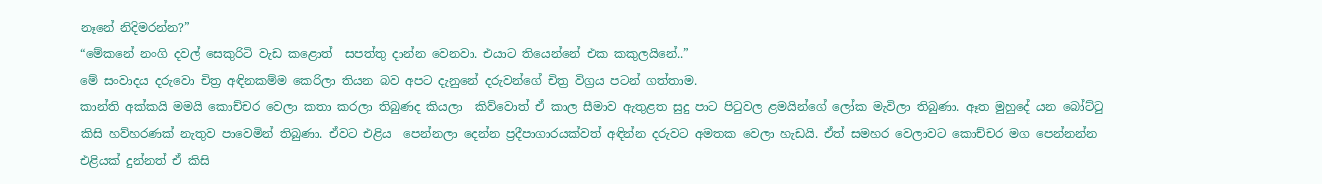නෑනේ නිදිමරන්න?”
“මේකනේ නංගි දවල් සෙකුරිටි වැඩ කළෙ‍ාත්  සපත්තු දාන්න වෙනවා. එයාට තියෙන්නේ එක කකුලයිනේ..”
මේ සංවාදය දරුවො චිත්‍ර අඳිනකම්ම කෙරිලා තියන බව අපට දැනුනේ දරුවන්ගේ චිත්‍ර විග්‍රය පටන් ගත්තාම.
කාන්ති අක්කයි මමයි කොච්චර වෙලා කතා කරලා තිබුණද කියලා  කිව්වොත් ඒ කාල සීමාව ඇතුළත සුදු පාට පිටුවල ළමයින්ගේ ලෝක මැවිලා තිබුණා. ඈත මුහුදේ යන බෝට්ටු කිසි හව්හරණක් නැතුව පාවෙමින් තිබුණා. ඒවට එළිය  පෙන්නලා දෙන්න ප්‍රදීපාගාරයක්වත් අඳින්න දරුවට අමතක වෙලා හැඩයි. ඒත් සමහර වෙලාවට කොච්චර මග පෙන්නන්න එළියක් දුන්නත් ඒ කිසි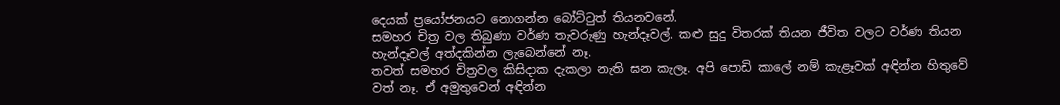දෙයක් ප්‍රයෝජනයට නොගන්න බෝට්ටුත් තියනවනේ.
සමහර චිත්‍ර වල තිබුණා වර්ණ තැවරුණු හැන්දෑවල්. කළු සුදු විතරක් තියන ජීවිත වලට වර්ණ තියන හැන්දෑවල් අත්දකින්න ලැබෙන්නේ නෑ.
තවත් සමහර චිත්‍රවල කිසිදාක දැකලා නැති ඝන කැලෑ. අපි පොඩි කාලේ නම් කැළෑවක් අඳින්න හිතුවේ වත් නෑ. ඒ අමුතුවෙන් අඳින්න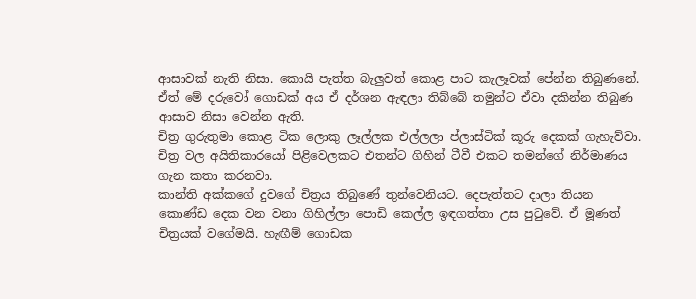ආසාවක් නැති නිසා. කොයි පැත්ත බැලුවත් කොළ පාට කැලෑවක් පේන්න තිබුණනේ. ඒත් මේ දරුවෝ ගොඩක් අය ඒ දර්ශන ඇඳලා තිබ්බේ තමුන්ට ඒවා දකින්න තිබුණ ආසාව නිසා වෙන්න ඇති.
චිත්‍ර ගුරුතුමා කොළ ටික ලොකු ලෑල්ලක එල්ලලා ප්ලාස්ටික් කූරු දෙකක් ගැහැව්වා. චිත්‍ර වල අයිතිකාරයෝ පිළිවෙලකට එතන්ට ගිහින් ටීවී එකට තමන්ගේ නිර්මාණය ගැන කතා කරනවා.
කාන්ති අක්කගේ දුවගේ චිත්‍රය තිබුණේ තුන්වෙනියට. දෙපැත්තට දාලා තියන කොණ්ඩ දෙක වන වනා ගිහිල්ලා පොඩි කෙල්ල ඉඳගත්තා උස පුටුවේ. ඒ මූණත් චිත්‍රයක් වගේමයි. හැඟීම් ගොඩක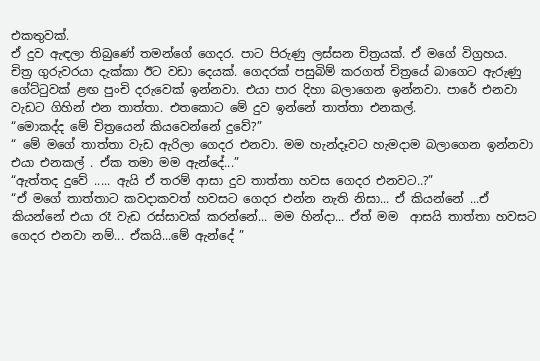එකතුවක්.
ඒ දුව ඇඳලා තිබුණේ තමන්ගේ ගෙදර. පාට පිරුණු ලස්සන චිත්‍රයක්. ඒ මගේ විග්‍රහය.
චිත්‍ර ගුරුවරයා දැක්කා ඊට වඩා දෙයක්. ගෙදරක් පසුබිම් කරගත් චිත්‍රයේ බාගෙට ඇරුණු ගේට්ටුවක් ළඟ පුංචි දරුවෙක් ඉන්නවා. එයා පාර දිහා බලාගෙන ඉන්නවා. පාරේ එනවා වැඩට ගිහින් එන තාත්තා. එතකොට මේ දුව ඉන්නේ තාත්තා එනකල්.
“මොකද්ද මේ චිත්‍රයෙන් කියවෙන්නේ දුවේ?”
“ මේ මගේ තාත්තා වැඩ ඇරිලා ගෙදර එනවා. මම හැන්දෑවට හැමදාම බලාගෙන ඉන්නවා එයා එනකල් . ඒක තමා මම ඇන්දේ...”
“ඇත්තද දුවේ ..... ඇයි ඒ තරම් ආසා දුව තාත්තා හවස ගෙදර එනවට..?”
“ඒ මගේ තාත්තාට කවදාකවත් හවසට ගෙදර එන්න නැති නිසා... ඒ කියන්නේ ...ඒ කියන්නේ එයා රෑ වැඩ රස්සාවක් කරන්නේ... මම හින්දා... ඒත් මම  ආසයි තාත්තා හවසට ගෙදර එනවා නම්... ඒකයි...මේ ඇන්දේ ”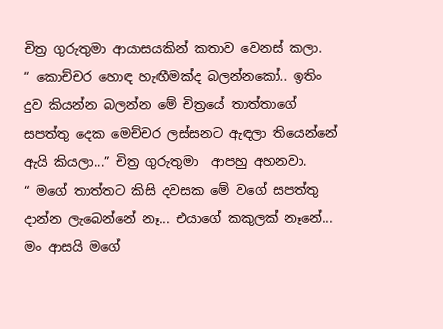චිත්‍ර ගුරුතුමා ආයාසයකින් කතාව වෙනස් කලා.
“ කොච්චර හොඳ හැඟීමක්ද බලන්නකෝ.. ඉතිං දුව කියන්න බලන්න මේ චිත්‍රයේ තාත්තාගේ සපත්තු දෙක මෙච්චර ලස්සනට ඇඳලා තියෙන්නේ ඇයි කියලා...” චිත්‍ර ගුරුතුමා  ආපහු අහනවා.
“ මගේ තාත්තට කිසි දවසක මේ වගේ සපත්තු දාන්න ලැබෙන්නේ නෑ... එයාගේ කකුලක් නෑනේ... මං ආසයි මගේ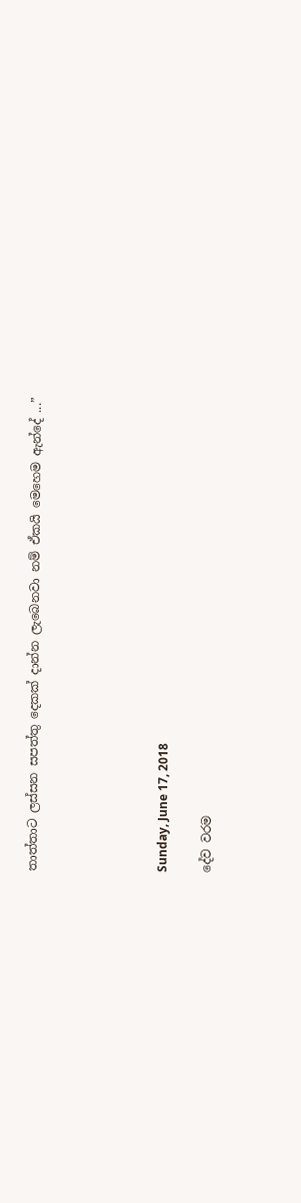තාත්තාට ලස්සන සපත්තු දෙකක් දාන්න ලැබෙනවා නම් ඒකයි මෙහෙම ඇන්දේ ...”





Sunday, June 17, 2018

දේව වරම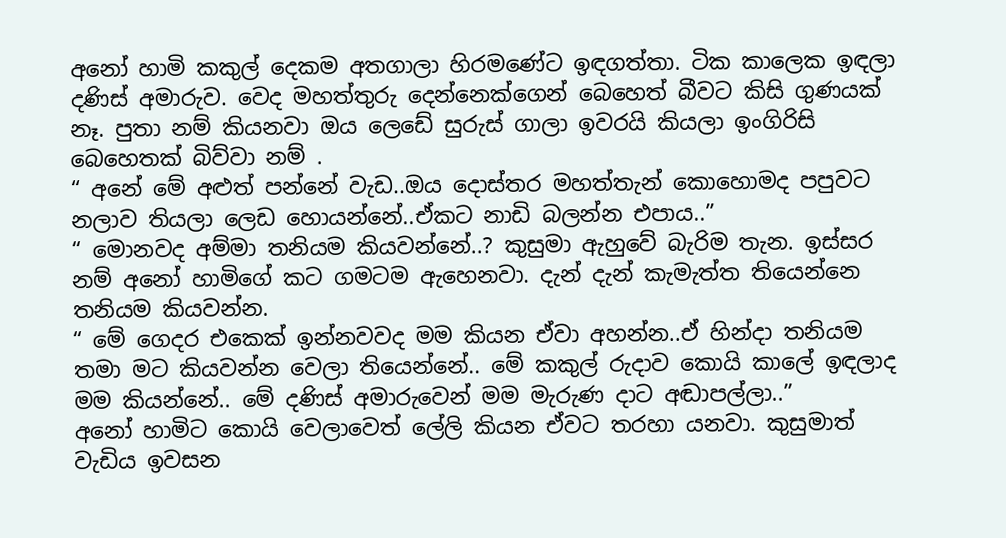අනෝ හාමි කකුල් දෙකම අතගාලා හිරමණේට ඉඳගත්තා. ටික කාලෙක ඉඳලා දණිස් අමාරුව. වෙද මහත්තුරු දෙන්නෙක්ගෙන් බෙහෙත් බීවට කිසි ගුණයක් නෑ. පුතා නම් කියනවා ඔය ලෙඩේ සුරුස් ගාලා ඉවරයි කියලා ඉංගිරිසි බෙහෙතක් බිව්වා නම් .
“ අනේ මේ අළුත් පන්‍නේ වැඩ..ඔය දොස්තර මහත්තැන් කොහොමද පපුවට නලාව තියලා ලෙඩ හොයන්නේ..ඒකට නාඩි බලන්න එපාය..”
“ මොනවද අම්මා තනියම කියවන්නේ..? කුසුමා ඇහුවේ බැරිම තැන. ඉස්සර නම් අනෝ හාමිගේ කට ගමටම ඇහෙනවා. දැන් දැන් කැමැත්ත තියෙන්නෙ තනියම කියවන්න.
“ මේ ගෙදර එකෙක් ඉන්නවවද මම කියන ඒවා අහන්න..ඒ හින්දා තනියම තමා මට කියවන්න වෙලා තියෙන්නේ.. මේ කකුල් රුදාව කොයි කාලේ ඉඳලාද මම කියන්නේ.. මේ දණිස් අමාරුවෙන් මම මැරුණ දාට අඬාපල්ලා..”
අනෝ හාමිට කොයි වෙලාවෙත් ලේලි කියන ඒවට තරහා යනවා. කුසුමාත් වැඩිය ඉවසන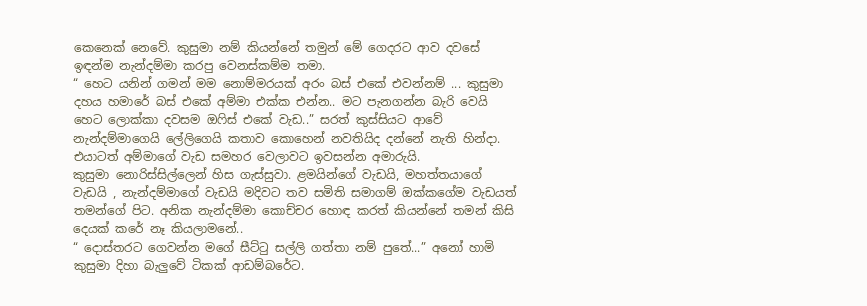කෙනෙක් නෙවේ. කුසුමා නම් කියන්නේ තමුන් මේ ගෙදරට ආව දවසේ ඉඳන්ම නැන්දම්මා කරපු වෙනස්කම්ම තමා.
“ හෙට යනින් ගමන් මම නොම්මරයක් අරං බස් එකේ එවන්නම් ... කුසුමා  දහය හමාරේ බස් එකේ අම්මා එක්ක එන්න.. මට පැනගන්න බැරි වෙයි හෙට ලොක්කා දවසම ඔෆිස් එකේ වැඩ..” සරත් ‍කුස්සියට ආවේ නැන්දම්මාගෙයි ලේලිගෙයි කතාව කොහෙන් නවතියිද දන්නේ නැති හින්දා. එයාටත් අම්මාගේ වැඩ සමහර වෙලාවට ඉවසන්න අමාරුයි.
කුසුමා නොරිස්සිල්ලෙන් හිස ගැස්සුවා. ළමයින්ගේ වැඩයි, මහත්තයාගේ වැඩයි , නැන්දම්මාගේ වැඩයි මදිවට තව සමිති සමාගම් ඔක්කගේම වැඩයත් තමන්ගේ පිට. අනික නැන්දම්මා කොච්චර හොඳ කරත් කියන්නේ තමන් කිසි දෙයක් කරේ නෑ කියලාම‍නේ..
“ දොස්තරට ගෙවන්න මගේ සීට්ටු සල්ලි ගත්තා නම් පුතේ...” අනෝ හාමි කුසුමා දිහා බැලුවේ ටිකක් ආඩම්බරේට.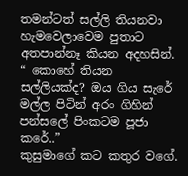තමන්ටත් සල්ලි තියනවා හැම‍වෙලාවෙම පුතාට අතපාන්නෑ කියන අදහසින්.
“ කොහේ තියන සල්ලියක්ද? ඔය ගිය සැරේ මල්ල පිටින් අරං ගිහින් පන්සලේ පිංකටම පූ‍ජා කරේ..”
කුසුමාගේ කට කතුර වගේ.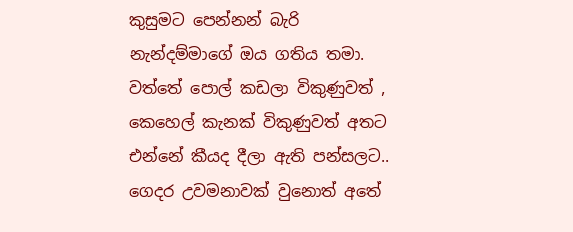කුසුමට පෙන්නන් බැරි නැන්දම්මාගේ ඔය ගතිය තමා. වත්තේ පොල් කඩලා විකුණුවත් , කෙහෙල් කැනක් විකුණුවත් අතට එන්නේ කීයද දීලා ඇති පන්සලට.. ගෙදර උවමනාවක් වුනොත් අතේ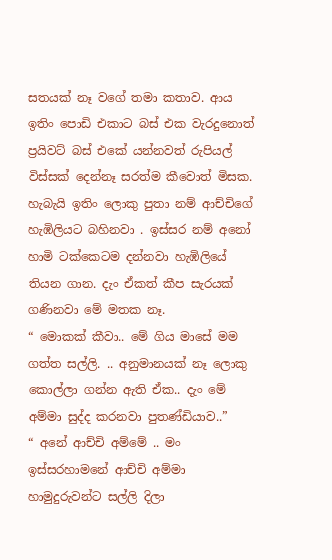සතයක් නෑ වගේ තමා කතාව. ආය ඉතිං පොඩි එකාට බස් එක වැරදුනොත් ප්‍රයිවට් බස් එකේ යන්නවත් රුපියල් විස්සක් දෙන්නෑ සරත්ම කීවොත් මිසක. හැබැයි ඉතිං ලොකු පුතා නම් ආච්චිගේ හැඹිලියට බහිනවා . ඉස්සර නම් අනෝ හාමි ටක්කෙටම දන්නවා හැඹිලියේ තියන ගාන. දැං ඒකත් කීප සැරයක් ගණිනවා මේ මතක නෑ.
“ මොකක් කීවා.. මේ ගිය මාසේ මම ගත්ත සල්ලි. .. අනුමානයක් නෑ ලොකු කොල්ලා ගන්න ඇති ඒක.. දැං මේ අම්මා සුද්ද කරනවා පුතණ්ඩියාව..”
“ අනේ ආච්චි අම්මේ .. මං ඉස්සරහාමනේ ආච්චි අම්මා හාමුදුරුවන්ට සල්ලි දිලා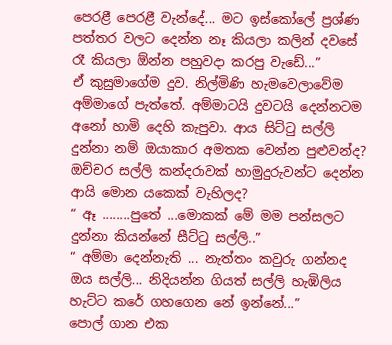පෙරළී පෙරළී වැන්දේ... මට ඉස්කෝලේ ප්‍රශ්ණ පත්‍තර වලට දෙන්න නෑ කියලා කලින් දවසේ රෑ කියලා ඕන්න පහුවදා කරපු වැඩේ...”
ඒ කුසුමාගේම දුව. නිල්මිණි හැමවෙලාවේම අම්මාගේ පැත්තේ. අම්මාටයි දුවටයි දෙන්නටම අනෝ හාමි දෙහි කැපුවා. ආය සිට්ටු සල්ලි දුන්නා නම් ඔයාකාර අමතක වෙන්න පුළුවන්ද? ඔච්චර සල්ලි කන්දරාවක් හාමුදුරුවන්ට දෙන්න ආයි මොන යකෙක් වැහිලද?
“ ඈ ........පුතේ ...මොකක් මේ මම පන්සලට දුන්නා කියන්නේ සීට්ටු සල්ලි..”
“ අම්මා දෙන්නැති ... නැත්තං කවුරු ගන්නද ඔය සල්ලි... නිදියන්න ගියත් සල්ලි හැඹිලිය හැට්ට කරේ ගහගෙන නේ ඉන්නේ...”
පොල් ගාන එක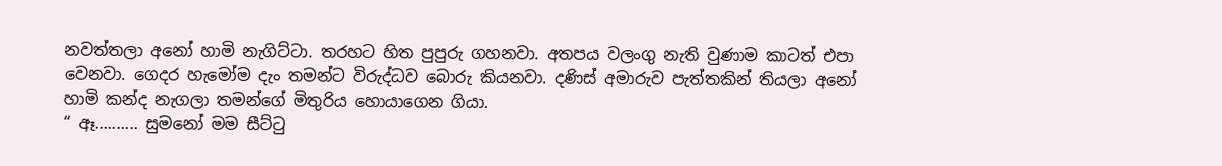නවත්තලා අනෝ හාමි නැගිට්ට‍ා. තරහට හිත පුපුරු ගහනවා. අතපය වලංගු නැති වුණාම කාටත් එපා වෙනවා. ගෙදර හැ‍මෝම දැං ‍තමන්ට විරුද්ධව බොරු කියනවා. දණිස් අමාරුව පැත්තකින් තියලා ‍අනෝ හාමි කන්ද නැගලා තමන්ගේ මිතුරිය හොයාගෙන ගියා.
“ ඈ.......... සුමනෝ මම සීට්ටු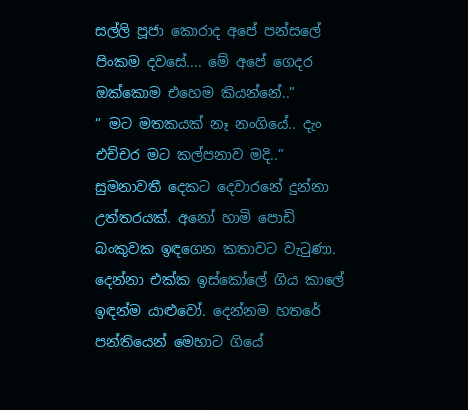සල්ලි පූජා කොරාද අපේ පන්සලේ පිංකම දවසේ.... මේ අපේ ගෙදර ඔක්කොම එහෙම කියන්නේ..”
“ මට මතකයක් නෑ නංගියේ.. දැං එච්චර මට කල්පනාව මදි..” සුමනාවතී දෙකට දෙවාරනේ දුන්නා උත්තරයක්. අනෝ හාමි පොඩි බංකුවක ඉඳගෙන කතාවට වැටුණා. දෙන්නා එක්ක ඉස්කෝලේ ගිය කාලේ ඉඳන්ම යාළුවෝ. දෙන්නම හතරේ පන්තියෙන් මෙහාට ගියේ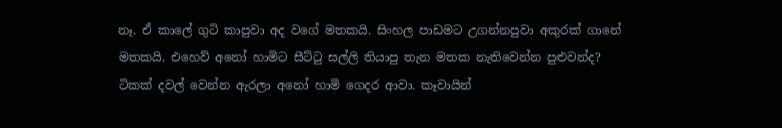නෑ. ඒ කාලේ ගුටි කාපුවා අද වගේ මතකයි. සිංහල පාඩමට උගන්නපුවා අකුරක් ගානේ මතකයි. එහෙව් අනෝ හාමිට සීට්ටු සල්ලි තියාපු තැන මතක නැතිවෙන්න පුළුවන්ද?
ටිකක් දවල් වෙන්න ඇරලා අනෝ හාමි ගෙදර ආවා. කෑවායින්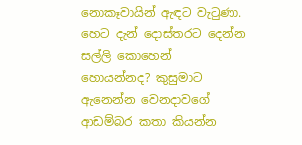නොකෑවායින් ඇඳට වැටුණා. හෙට දැන් දොස්තරට දෙන්න සල්ලි කොහෙන් හොයන්නද? කුසුමාට ඇනෙන්න වෙනදාවගේ ආඩම්බර කතා කියන්න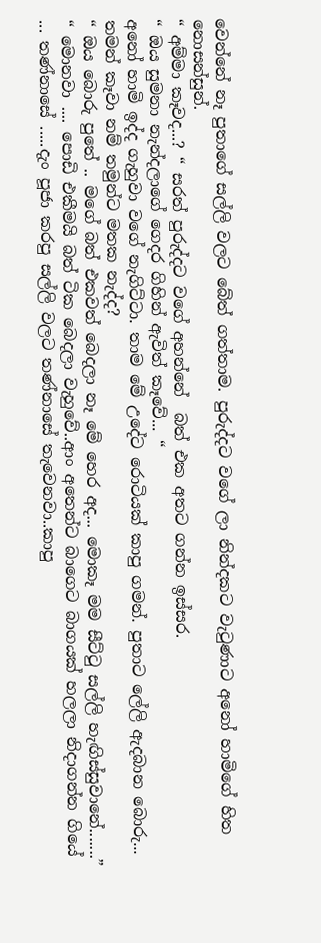වෙන්නේ නෑ පුතාගේ සල්ලි වලට බේත් ගත්තාම. පුරුද්දට වගේ ලා නින්දකට වැටුණාට අනෝ හාමිගේ හිත නොසන්සුන්.
“ අම්මා කෑවද...? “ සරත් පුරුද්දට වගේ අහන්නේ  බත් එක අතට ගන්න ඉස්සර.
“ ඔය සුමනා නැන්දලාගේ ගෙදර ගිහින් ඇවිත් කෑවේ... “
අනෝ හාමි ඉද්ද ගැහුවා වගේ නැගිට්ටා. තාම මේ උදේට රොටියක් කාපු ගමන්. පුතාට ලේලි ඇදබාන බොරු... තමන් කෑවා නම් තමුන්ට මතක නැද්ද?
“ ඔය බොරු පුතේ .. මගේ බත් ‍එකවත් බෙදලා නෑ මේ හෙර අද... මොකෑ මම සීට්ටු සල්ලි හැඟිස්සුවානේ.......”
“ මොනවා .... පොඩි එකීමයි බත් ටික බෙදලා වැහුවේ..ආං අතෙන්ට බාගෙට බාගයක් හලලා නිදාගන්න ගියේ ... තණ්නාසේ .....දැං පූජා කරපු සල්ලි වලට තණ්නාසේ තැවෙනවා..කාපු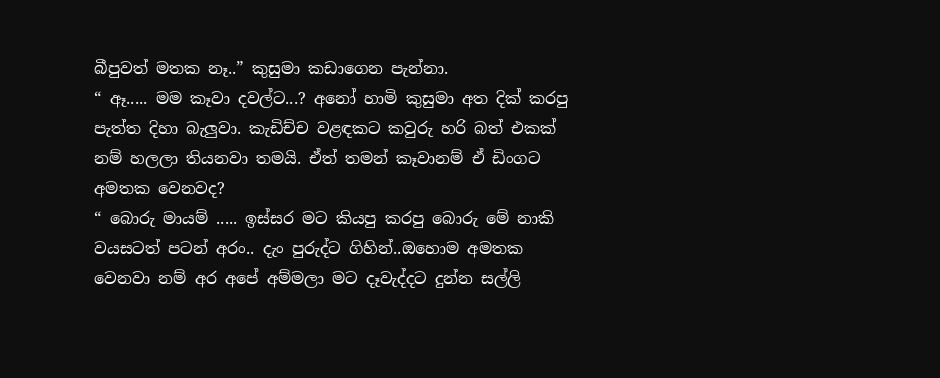බීපුවත් මතක නෑ..” කුසුමා කඩාගෙන පැන්නා.
“ ඈ..... මම කෑවා දවල්ට...? අනෝ හාමි කුසුමා අත දික් කරපු පැත්ත දිහා බැලුවා. කැඩිච්ච වළඳකට කවුරු හරි බත් එකක් නම් හලලා තියනවා තමයි. ඒත් තමන් කෑවානම් ඒ ඩිංගට අමතක වෙනවද?
“ බොරු මායම් ..... ඉස්සර මට කියපු කරපු ‍බොරු මේ නාකි වයසටත් පටන් අරං.. දැං පුරුද්ට ගිහින්..ඔහොම අමතක වෙනවා නම් අර අපේ අම්මලා මට දෑවැද්දට දුන්න සල්ලි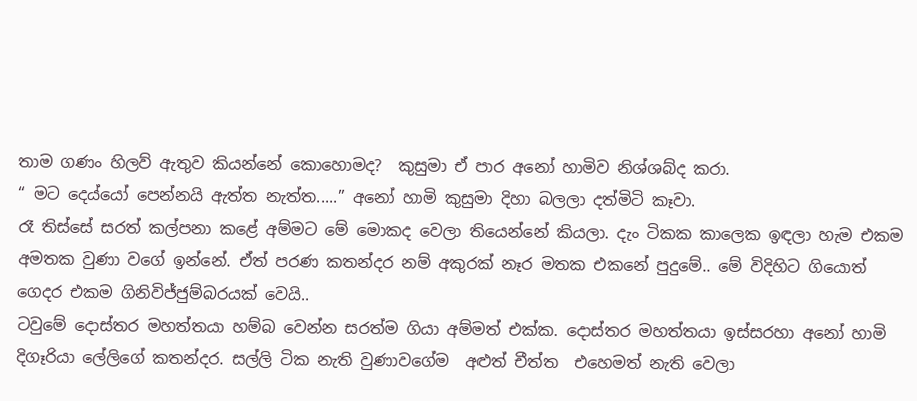තාම ගණං හිලව් ඇතුව කියන්නේ කොහොමද?  කුසුමා ඒ පාර අනෝ හාමිව නිශ්ශබ්ද කරා.
“ මට දෙය්යෝ පෙන්නයි ඇත්ත නැත්ත.....” අනෝ හාමි කුසුමා දිහා බලලා දත්මිටි කෑවා.
රෑ තිස්සේ සරත් කල්පනා කළේ අම්මට මේ මොකද වෙලා තියෙන්නේ කියලා. දැං ටිකක කාලෙක ඉඳලා හැම එකම අමතක වුණා වගේ ඉන්නේ. ඒත් පරණ කතන්දර නම් අකුරක් නෑර මතක එකනේ පුදුමේ.. මේ විදිහිට ගියොත් ගෙදර එකම ගිනිවිජ්ජුම්බරයක් වෙයි..
ටවුමේ දොස්තර මහත්තයා හම්බ වෙන්න සරත්ම ගියා අම්මත් එක්ක. දොස්තර මහත්තයා ඉස්සරහා අනෝ හාමි දිගෑරියා ලේලිගේ කතන්දර. සල්ලි ටික නැති වුණාවගේම  අළුත් චීත්ත  එහෙමත් නැති වෙලා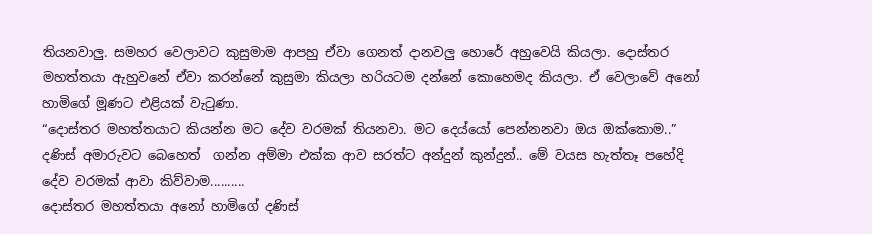තියනවාලු. සමහර වෙලාවට කුසුමාම ආපහු ඒවා ගෙනත් දානවලු හොරේ අහුවෙයි කියලා. දොස්තර මහත්තයා ඇහුවනේ ඒවා කරන්නේ කුසුමා කියලා හරියටම දන්නේ කොහෙමද කියලා. ඒ වෙලාවේ ‍අනෝ හාමිගේ මූණට එළියක් වැටුණා.
“දොස්තර මහත්තයාට කියන්න මට දේව වරමක් තියනවා. මට දෙය්යෝ පෙන්නනවා ඔය ඔක්කොම..”
දණිස් අමාරුවට බෙහෙත්  ගන්න අම්මා එක්ක ආව සරත්ට අන්දුන් කුන්දුන්.. මේ වයස හැත්තෑ පහේදි දේව වරමක් ආවා කිව්වාම..........
දොස්තර මහත්තයා අනෝ හාමිගේ දණිස්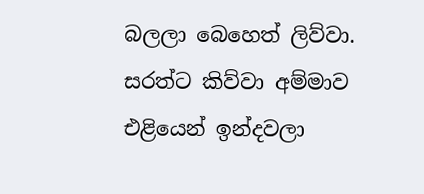බලලා බෙහෙත් ලිව්වා. සරත්ට කිව්වා අම්මාව එළියෙන් ඉන්දවලා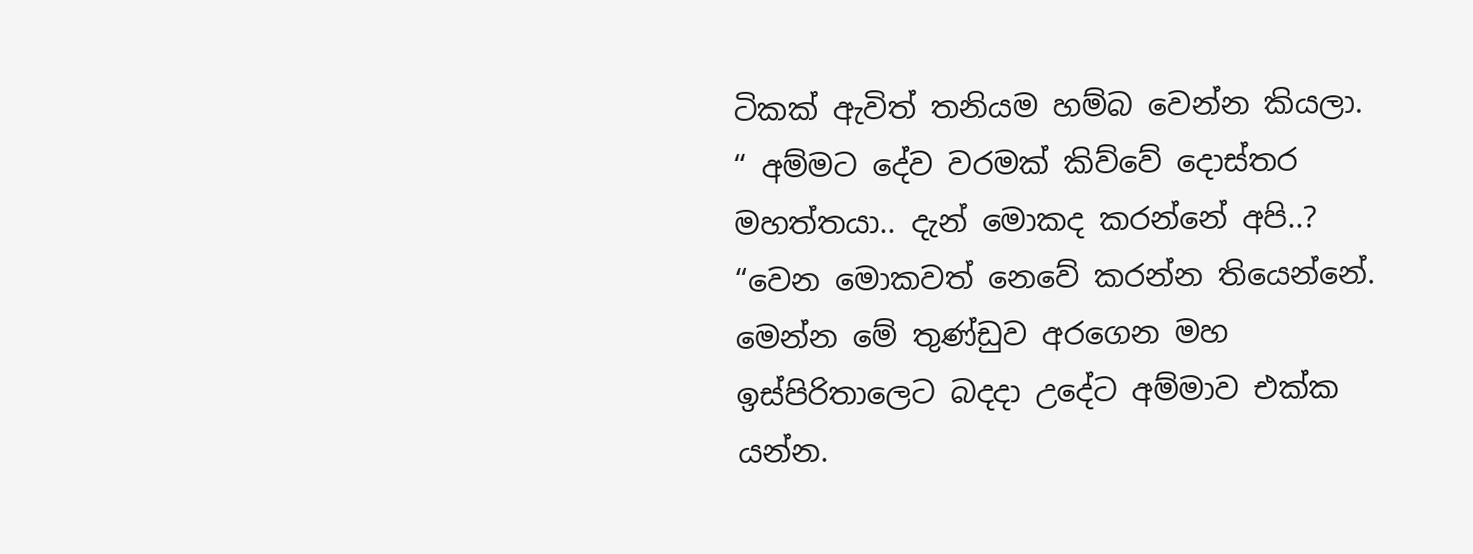ටිකක් ඇවිත් තනියම හම්බ වෙන්න කියලා.
“ අම්මට දේව වරමක් කිව්වේ දොස්තර මහත්තයා.. දැන් මොකද කරන්නේ අපි..?
“වෙන මොකවත් නෙවේ කරන්න තියෙන්නේ. මෙන්න මේ තුණ්ඩුව අරගෙන මහ ඉස්පිරිතාලෙට බදදා උදේට අම්මාව එක්ක යන්න.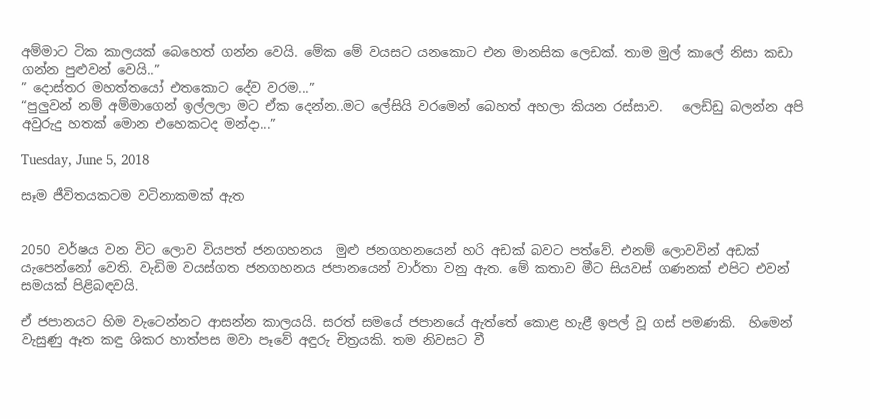අම්මාට ටික කාලයක් බෙහෙත් ගන්න වෙයි. මේක මේ වයසට යනකොට එන මානසික ලෙඩක්. තාම මුල් කාලේ නිසා කඩා ගන්න පුළුවන් වෙයි..”
” දොස්තර මහත්තයෝ එතකොට දේව වරම...”
“පුලුවන් නම් අම්මාගෙන් ඉල්ලලා මට ‍ඒක දෙන්න..මට ලේසියි වරමෙන් බෙහත් අහලා කියන රස්සාව.   ලෙඩ්ඩු බලන්න අපි අවුරුදු හතක් මොන එහෙකටද මන්දා...”

Tuesday, June 5, 2018

සෑම ජීවිතයකටම වටිනාකමක් ඇත


2050 වර්ෂය වන විට ලොව වියපත් ජනගහනය  මුළු ජනගහනයෙන් හරි අඩක් බවට පත්වේ. එනම් ලොවවින් අඩක් යැපෙන්නෝ වෙති. වැඩිම වයස්ගත ජනගහනය ජපානයෙන් වාර්තා වනු ඇත. මේ කතාව මීට සියවස් ගණනක් එපිට එවන් සමයක් පිළිබඳවයි.

ඒ ජපානයට හිම වැටෙන්නට ආසන්න කාලයයි. සරත් සමයේ ජපානයේ ඇත්තේ කොළ හැළී ඉපල් වූ ගස් පමණකි.  හිමෙන් වැසුණු ඈත කඳු ශිකර හාත්පස මවා පෑවේ අඳුරු චිත්‍රයකි. තම නිවසට වී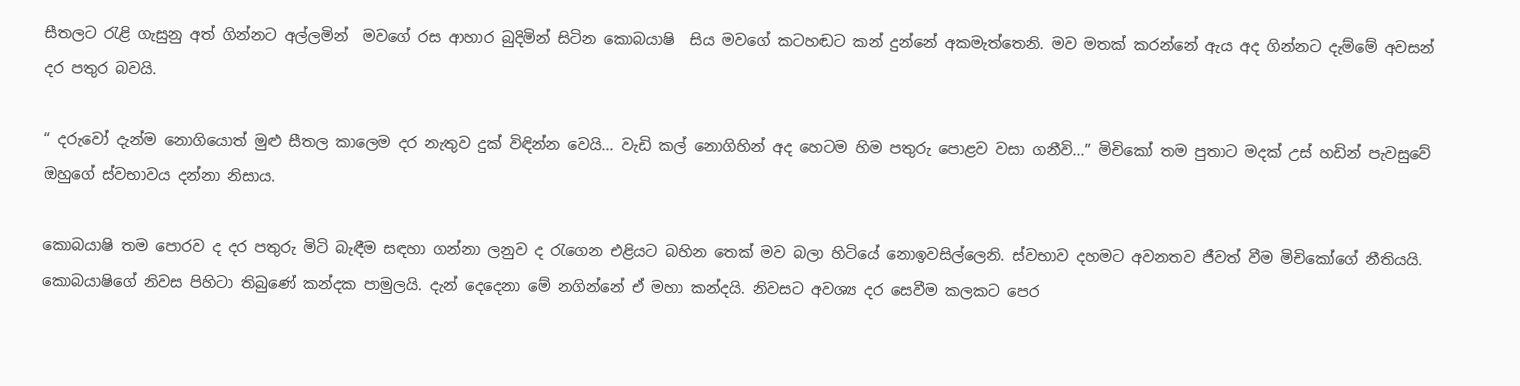සීතලට රැළි ගැසුනු අත් ගින්නට අල්ලමින්  මවගේ රස ආහාර බුදිමින් සිටින කොබයාෂි  සිය මවගේ කටහඬට කන් දුන්නේ අකමැත්තෙනි. මව මතක් කරන්නේ ඇය අද ගින්නට දැම්මේ අවසන්  දර පතුර බවයි.

“ දරුවෝ දැන්ම නොගියොත් මුළු සීතල කාලෙම දර නැතුව දුක් විඳින්න වෙයි... වැඩි කල් නොගිහින් අද හෙටම හිම පතුරු පොළව වසා ගනීවි...” මිචිකෝ තම පුත‍ාට මදක් උස් හඩින් පැවසුවේ ඔහුගේ ස්වභාවය දන්නා නිසාය.

කොබයාෂි තම පොරව ද දර පතුරු මිටි බැඳීම සඳහා ගන්නා ලනුව ද රැගෙන එළියට බහින තෙක් මව බලා හිටියේ නොඉවසිල්ලෙනි. ස්වභාව දහමට අවනතව ජීවත් වීම මිචිකෝගේ නීතියයි.
කොබයාෂිගේ නිවස පිහිටා තිබුණේ කන්දක පාමුලයි. දැන් දෙදෙනා මේ නගින්‍නේ ඒ මහා කන්දයි. නිවසට අවශ්‍ය දර සෙවීම කලකට පෙර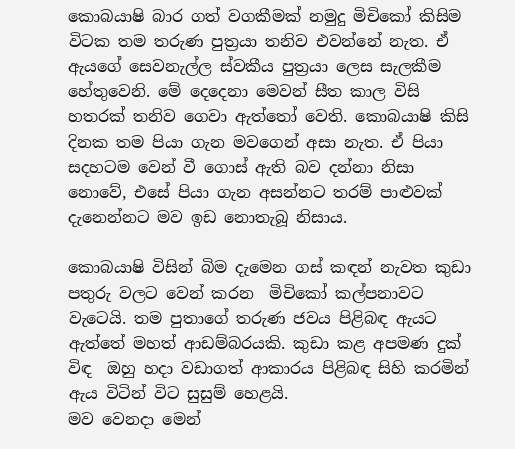කොබයාෂි බාර ගත් වගකීමක් නමුදු මිචිකෝ කිසිම විටක තම තරුණ පුත්‍රයා තනිව එවන්නේ නැත. ඒ ඇයගේ සෙවනැල්ල ස්වකීය පුත්‍රයා ලෙස සැලකීම හේතුවෙනි. මේ දෙදෙනා මෙවන් සීත කාල විසි හතරක් තනිව ගෙවා ඇත්තෝ වෙති. කොබයාෂි කිසි දිනක තම පියා ගැන මවගෙන් අසා නැත. ඒ පියා සදහටම වෙන් වී ගොස් ඇති බව දන්නා නිසා නොවේ, එසේ පියා ගැන අසන්නට තරම් පාළුවක් දැනෙන්නට මව ඉඩ නොතැබූ නිසාය.

කොබයාෂි විසින් බිම දැමෙන ගස් කඳන් නැවත කුඩා පතුරු වලට වෙන් කරන  මිචිකෝ කල්පනාවට වැටෙයි. තම පුතාගේ තරුණ ජවය පිළිබඳ ඇයට ඇත්තේ මහත් ආඩම්බරයකි. කුඩා කළ අපමණ දුක් විඳ  ඔහු හදා වඩාගත් ආකාරය පිළිබඳ සිහි කරමින් ඇය විටින් විට සුසුම් හෙළයි.
මව වෙනදා මෙන්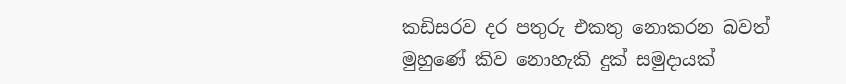කඩිසරව දර පතුරු එකතු නොකරන බවත් මුහුණේ කිව නොහැකි දුක් සමුදායක්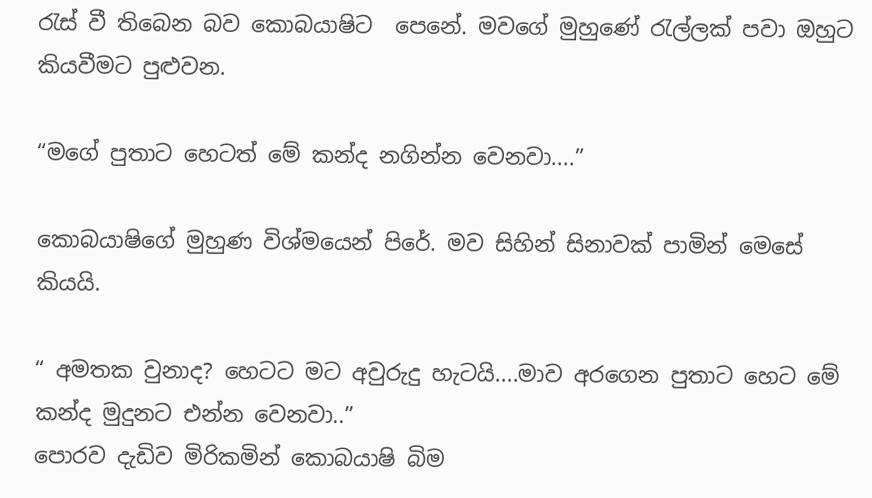රැස් වී ති‍බෙන බව කොබයාෂිට  පෙනේ. මවගේ මුහුණේ රැල්ලක් පවා ඔහුට කියවීමට පුළුවන.

“මගේ පුතාට හෙටත් මේ කන්ද නගින්න වෙනවා....”

කොබයාෂිගේ මුහුණ විශ්මයෙන් පිරේ. මව සිහින් සිනාවක් පාමින් මෙසේ කියයි.

“ අමතක වුනාද? හෙටට මට අවුරුදු හැටයි....මාව අරගෙන පුතාට හෙට මේ කන්ද මුදුනට එන්න වෙනවා..”
පොරව දැඩිව මිරිකමින් කොබයාෂි බිම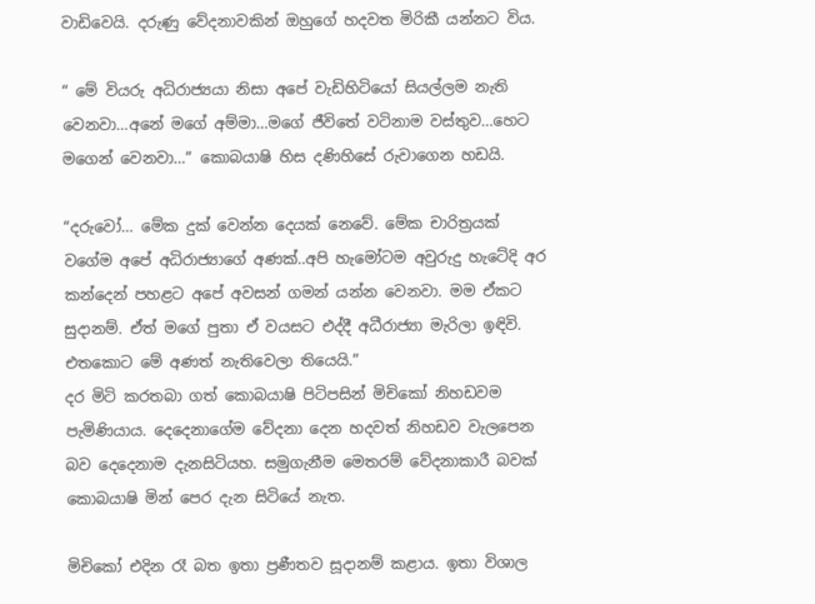වාඩිවෙයි. දරුණු වේදනාවකින් ඔහුගේ හදවත මිරිකී යන්නට විය.

“ මේ වියරු අධිරාජ්‍යයා නිසා අපේ වැඩිහිටියෝ සියල්ලම නැති වෙනවා...අනේ මගේ අම්මා...මගේ ජීවිතේ වටිනාම වස්තුව...හෙට මගෙන් වෙනවා...” කොබයාෂි හිස දණිහිසේ රුවාගෙන හඩයි.

“දරුවෝ... මේක දුක් වෙන්න දෙයක් නෙවේ. මේක චාරිත්‍රයක් වගේම අපේ අධිරාජ්‍යාගේ අණක්..අපි හැමෝටම අවුරුදු හැටේදි අර කන්දෙන් පහළට අපේ අවසන් ගමන් යන්න වෙනවා. මම ඒකට සුදානම්. ඒත් මගේ පුතා ඒ වයසට එද්දී අධීරාජ්‍යා මැරිලා ඉඳිවි. එතකොට මේ අණත් නැතිවෙලා තියෙයි.”
දර මිටි කරතබා ගත් කොබයාෂි පිටිපසින් මිචිකෝ නිහඩවම පැමිණියාය. දෙදෙනාගේම වේදනා දෙන හදවත් නිහඩව වැලපෙන බව දෙදෙනාම දැනසිටියහ. සමුගැනීම මෙතරම් වේදනාකාරී බවක් කොබයාෂි මින් පෙර දැන සිටියේ නැත.

මිචිකෝ එදින රෑ බත ඉතා ප්‍රණීතව සූදානම් කළාය. ඉතා විශාල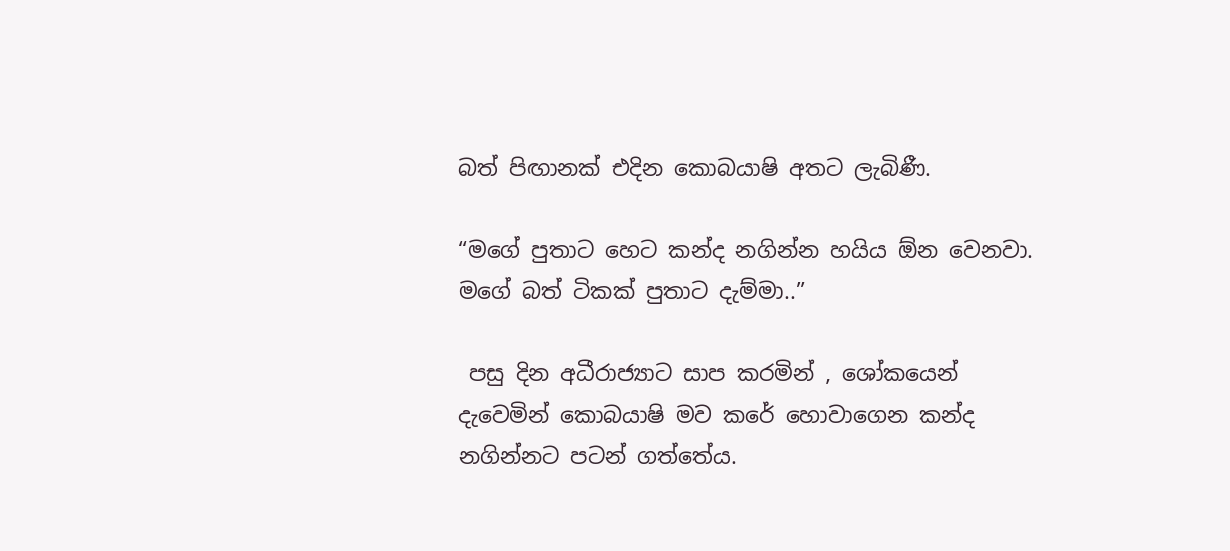බත් පිඟානක් එදින කොබයාෂි අතට ලැබිණී.

“මගේ පුතාට හෙට කන්ද නගින්න හයිය ඕන වෙනවා. මගේ බත් ටිකක් පුතාට දැම්මා..”

 පසු දින අධීරාජ්‍යාට සාප කරමින් , ශෝකයෙන් දැවෙමින් කොබයාෂි මව කරේ හොවාගෙන කන්ද නගින්නට පටන් ගත්තේය.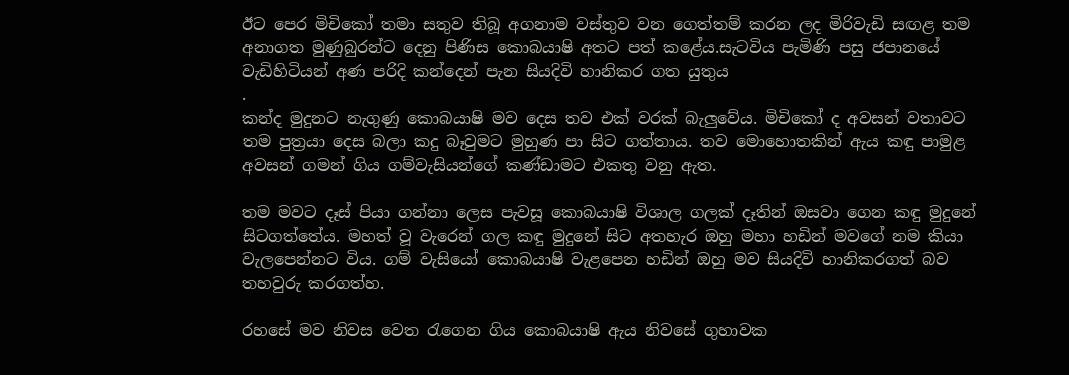ඊට පෙර මිචිකෝ තමා සතුව තිබූ අගනාම වස්තුව වන ගෙත්තම් කරන ලද මිරිවැඩි සඟළ තම අනාගත මුණුබුරන්ට දෙනු පිණිස කොබයාෂි අතට පත් කළේය.සැටවිය පැමිණි පසු ජපානයේ වැඩිහිටියන් අණ පරිදි කන්දෙන් පැන සියදිවි හානිකර ගත යුතුය
.
කන්ද මුදුනට නැගුණු කොබයාෂි මව දෙස තව එක් වරක් බැලුවේය. මිචිකෝ ද අවසන් වතාවට තම පුත්‍රයා දෙස බලා කදු බෑවුමට මුහුණ පා සිට ගත්තාය. තව මොහොතකින් ඇය කඳු පාමුළ අවසන් ගමන් ගිය ගම්වැසියන්ගේ කණ්ඩාමට එකතු වනු ඇත.

තම මවට දෑස් පියා ගන්නා ලෙස පැවසූ කොබයාෂි විශාල ගලක් දෑතින් ඔසවා ගෙන කඳු මුදුනේ සිටගත්තේය. මහත් වූ වැරෙන් ගල කඳු මුදුනේ සිට අතහැර ඔහු මහා හඩින් මවගේ නම කියා වැලපෙන්නට විය. ගම් වැසියෝ කොබයාෂි වැළපෙන හඩින් ඔහු මව සියදිවි හානිකරගත් බව තහවුරු කරගත්හ.

රහසේ මව නිවස වෙත රැගෙන ගිය කොබයාෂි ඇය නිවසේ ගුහාවක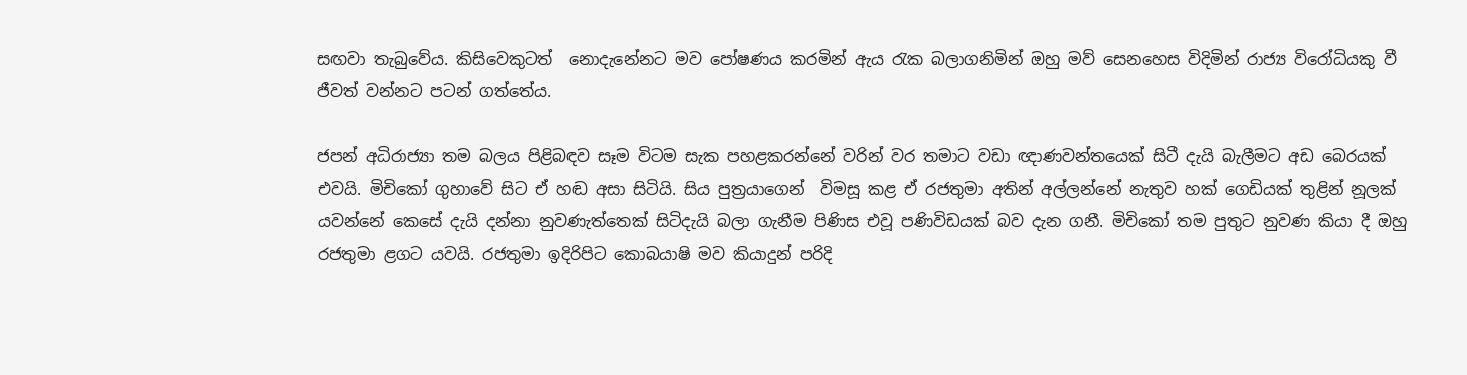සඟවා තැබුවේය. කිසිවෙකුටත්  නොදැනේනට මව පෝෂණය කරමින් ඇය රැක බලාගනිමින් ඔහු මව් සෙනහෙස විදිමින් රාජ්‍ය විරෝධියකු වී ජීවත් වන්නට පටන් ගත්තේය.

ජපන් අධිරාජ්‍යා තම බලය පිළිබඳව සෑම විටම සැක පහළකරන්නේ වරින් වර තමාට වඩා ඥාණවන්තයෙක් සිටී දැයි බැලීමට අඩ බෙරයක් එවයි. මිචිකෝ ගුහාවේ සිට ඒ හඬ අසා සිටියි. සිය පුත්‍රයාගෙන්  විමසූ කළ ඒ රජතුමා අතින් අල්ලන්නේ නැතුව හක් ගෙඩියක් තුළින් නූලක් යවන්නේ කෙසේ දැයි දන්නා නුවණැත්තෙක් සිටිදැයි බලා ගැනීම පිණිස එවූ පණිවිඩයක් බව දැන ගනී. මිචිකෝ තම පුතුට නුවණ කියා දී ඔහු රජතුමා ළගට යවයි. රජතුමා ඉදිරිපිට කොබයාෂි මව කියාදුන් පරිදි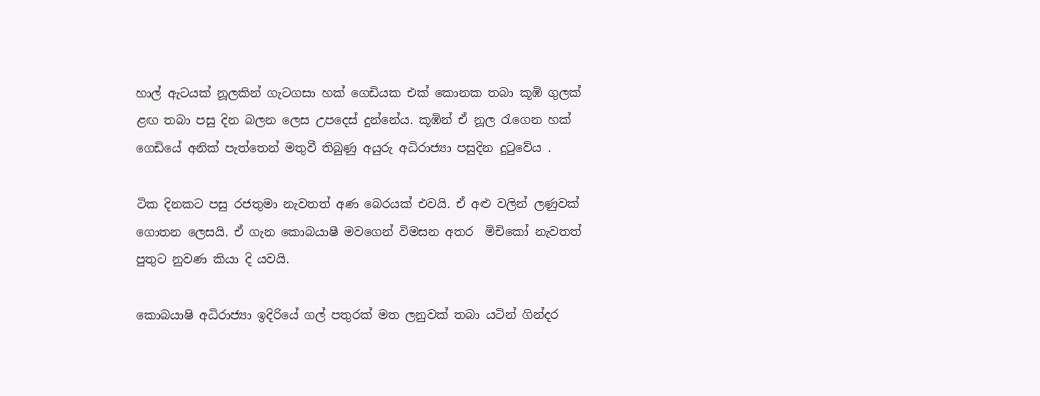හාල් ඇටයක් නූලකින් ගැටගසා හක් ගෙඩියක එක් කොනක තබා කූඹි ගුලක් ළඟ තබා පසු දින බලන ලෙස උපදෙස් දුන්නේය. කූඹින් ඒ නූල රැගෙන හක් ගෙඩියේ අනික් පැත්තෙන් මතුවී තිබුණු අයුරු අධිරාජ්‍යා පසුදින දුටුවේය .

ටික දිනකට පසු රජතුමා නැවතත් අණ බෙරයක් එවයි. ඒ අළු වලින් ලණුවක් ගොතන ලෙසයි. ඒ ගැන කොබයාෂී මවගෙන් විමසන අතර  මිචිකෝ නැවතත් පුතුට නුවණ කියා දි යවයි.

කොබයාෂි අධිරාජ්‍යා ඉදිරියේ ගල් පතුරක් මත ලනුවක් තබා යටින් ගින්දර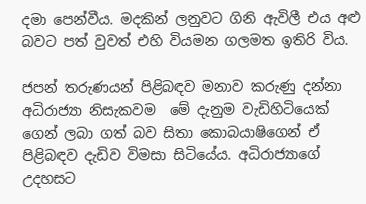දමා පෙන්වීය. මදකින් ලනුවට ගිනි ඇවිලී එය අළු බවට පත් වුවත් එහි වියමන ගලමත ඉතිරි විය.

ජපන් තරුණයන් පිළිබඳව මනාව කරුණු දන්නා අධිරාජ්‍යා නිසැකවම  මේ දැනුම වැඩිහිටියෙක් ගෙන් ලබා ගත් බව සිතා කොබයාෂිගෙන් ඒ පිළිබඳව දැඩිව විමසා සිටි‍යේය. අධිරාජ්‍යාගේ උදහසට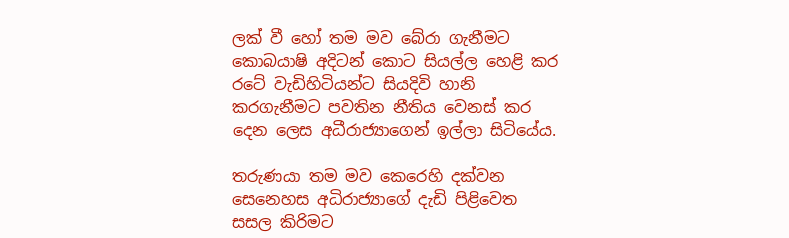ලක් වී හෝ තම මව බේරා ගැනීමට කොබයාෂි අදිටන් කොට සියල්ල හෙළි කර රටේ වැඩිහිටියන්ට සියදිවි හානි කරගැනීමට පවතින නීතිය වෙනස් කර දෙන ලෙස අධීරාජ්‍යාගෙන් ඉල්ලා සිටියේය.

තරුණයා තම මව කෙරෙහි දක්වන සෙනෙහස අධිරාජ්‍යාගේ දැඩි පිළිවෙත සසල කිරිමට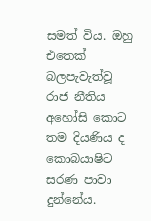සමත් විය. ඔහු එතෙක් බලපැවැත්වූ රාජ නීතිය අහෝසි කොට තම දියණිය ද කොබයාෂිට සරණ පාවා දුන්නේය.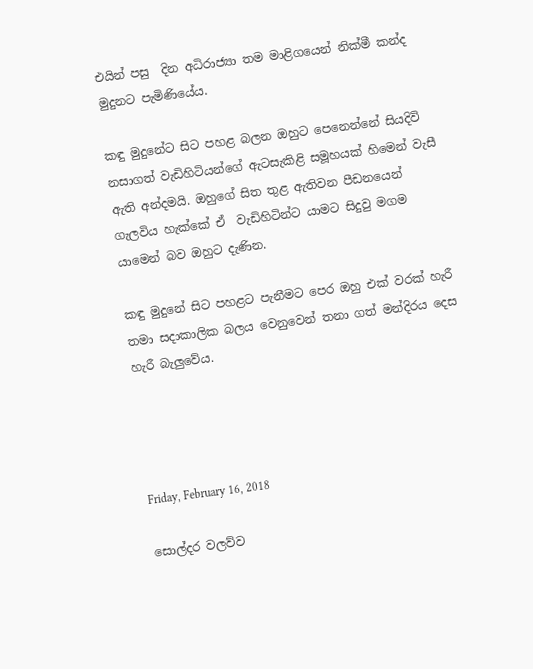එයින් පසු  දින අධිරාජ්‍යා තම මාළිගයෙන් නික්මී කන්ද මුදුනට පැමිණියේය.

කඳු මුදුනේට සිට පහළ බලන ඔහුට පෙනෙන්‍නේ සියදිවි නසාගත් වැඩිහිටියන්ගේ ඇටසැකිළි සමූහයක් හිමෙන් වැසී ඇති අන්දමයි. ඔහුගේ සිත තුළ ඇතිවන පීඩනයෙන් ගැලවිය හැක්කේ ඒ  වැඩිහිටින්ට යාමට සිදුවු මගම යාමෙන් බව ඔහුට දැණින.

කඳු මුදුනේ සිට පහළට පැනීමට පෙර ඔහු එක් වරක් හැරී තමා සදාකාලික බලය වෙනුවෙන් තනා ගත් මන්දිරය දෙස හැරී බැලුවේය.




Friday, February 16, 2018

සොල්දර වලව්ව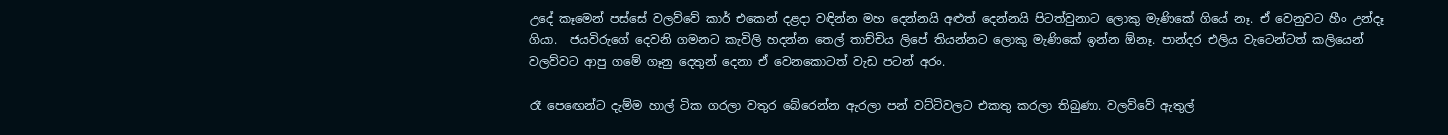උදේ කෑමෙන් පස්සේ වලව්වේ කාර් එකෙන් දළදා වඳින්න මහ දෙන්නයි අළුත් දෙන්නයි පිටත්වුනාට ලොකු මැණිකේ ගියේ නෑ. ඒ වෙනුවට හීං උන්දෑ  ගියා.  ජයවිරුගේ දෙවනි ගමනට කැවිලි හදන්න තෙල් තාච්චිය ලිපේ තියන්නට ලොකු මැණිකේ ඉන්න ඕනෑ. පාන්දර එලිය වැටෙන්ටත් කලියෙන් වලව්වට ආපු ගමේ ගෑනු දෙතුන් දෙනා ඒ වෙනකොටත් වැඩ පටන් අරං.

රෑ පෙඟෙන්ට දැම්ම හාල් ටික ගරලා වතුර බේරෙන්න ඇරලා පන් වට්ටිවලට එකතු කරලා තිබුණා. වලව්වේ ඇතුල්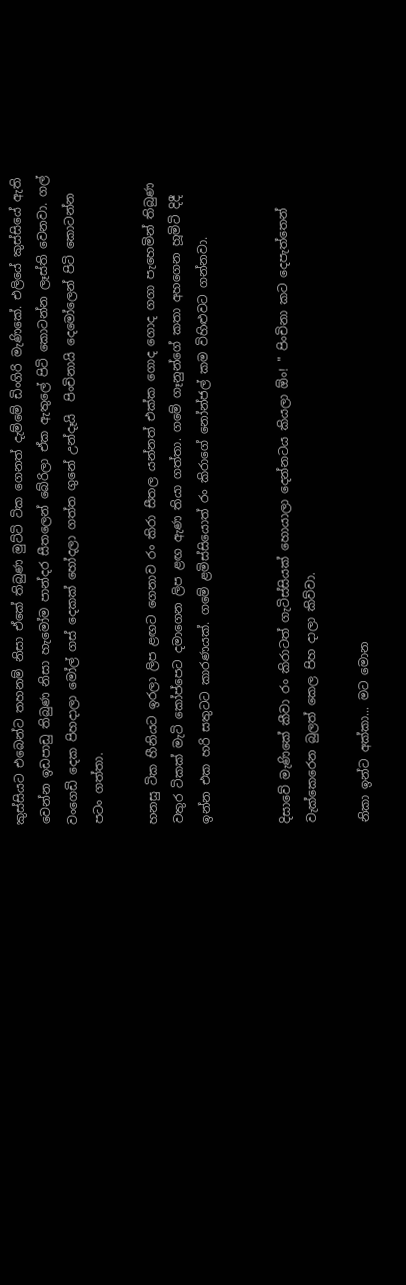කුස්සියට එබෙන්ට තහනම් නිසා ඒකේ තිබුණ මුට්ටි ටික ගෙනත් දැම්මේ ඩිංගිරි මැණිකේ. එලියේ කුස්සියේ ඇති වෙන්න ඉඩපාඩු තිබුණ නිසා හැමෝම පාන්දර සීතලෙන් බේරිලා ඒක ඇතුලේ පිටි කොටන්න ලෑස්ති වෙනවා. ගල් වංගෙඩි දෙක පිහදාලා මෝල් ගස් දෙකක් හෝදලා ගත්ත ගුනේ උන්දෑයි  පිංචිනායි දෙමෝලෙන් පිටි කොටන්න පටං ගත්තා.

හනසු ටික හීනියට ඉරලා ලිප ළඟට ගෙනාව රං කිරා සීතල යන්නත් එක්ක ගොද ගොද ගගා පැහෙමින් තිබුණ වතුර ටිකක් මැටි කෝප්පෙට දමාගෙන ලිප ළඟ ඇණ තියා ගත්තා. ගමේ ගෑනුන්ගේ කතා අහගෙන හූමිටි දිදී ඉන්න එක හරි සතුටට කාරණයක්. ගමේ ළමිස්සියොත් රං කිරාගේ නෝන්ජල් කම විහිළුවට ගන්නවා.


දිසාවේ මැණිකේ කීවා රං කිරාටත් ගැටිස්සියක් හොයාලා දෙන්නටය කියලා ඕං! " පිංචිනා කට දෙපැත්තෙන් වැක්කෙරෙන බුලත් කෙල පිහ දාලා කිව්වා.

නිකා ඉන්ට අක්කා... මට මොන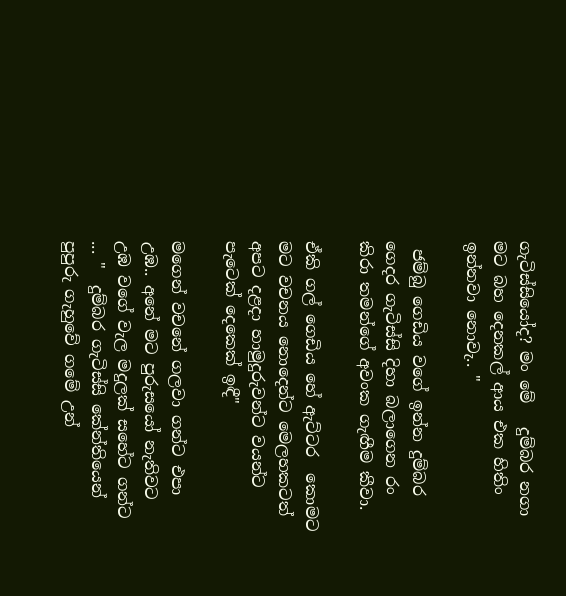ගැටිස්සියෝද? මං මේ   දුම්බර නගා මට බහ දෙනකල් ආය එක හිතිං ඉන්නවා නොවැ.. "

 ජම්බු ගෙඩිය වගේ ඉන්න දුම්බර ගෙදර ගැටිස්සි දිහා බලාගෙන රං කිරා තමන්ගේ අවංක ගැඟීම කීවා.

ඒකි ගල් ගෙඩිය හේ ඇට්ටර  කොමට මට වචනය නොදෙන්ට මෙලහකටත් අපට දළදා හාමුදුරුවන්ට වයන්ට පැටෙක් දෙකෙක් ඉඳී"

මගෙන් වචනේ ගලවා ගන්ට එපා  උඹ.. අනේ මට පුරුසයෝ නැතිවට උඹ වගේ වැල මදුලක් සහේට ගන්ට ... "  දුම්බර ගැටිස්සි කේන්තියෙන් පුපුරු ගැහුවේ ගමේ උන්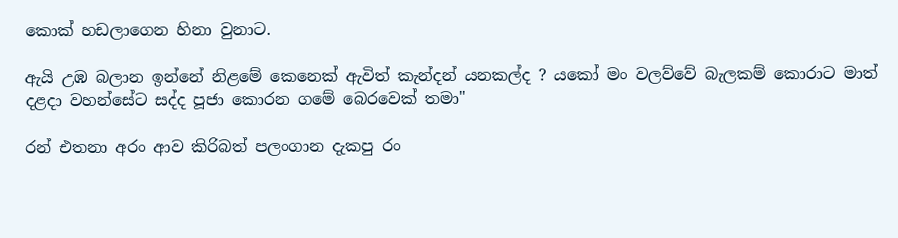කොක් හඩලාගෙන හිනා වුනාට.

ඇයි උඹ බලාන ඉන්නේ නිළමේ කෙනෙක් ඇවිත් කැන්දන් යනකල්ද ? යකෝ මං වලව්වේ බැලකම් කොරාට මාත් දළදා වහන්සේට සද්ද පූජා කොරන ගමේ බෙරවෙක් තමා"

රන් එතනා අරං ආව කිරිබත් පලංගාන දැකපු රං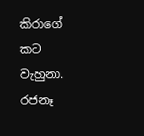කිරාගේ කට වැහුනා. රජනෑ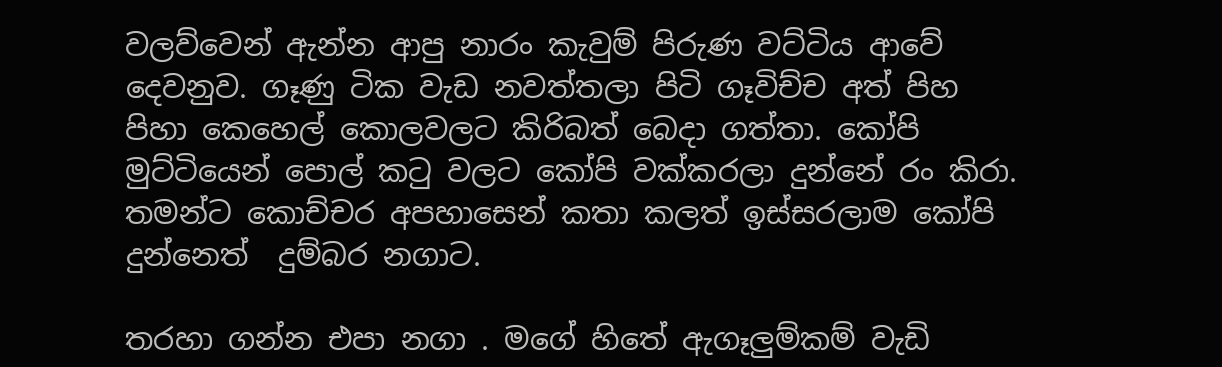වලව්වෙන් ඇන්න ආපු නාරං කැවුම් පිරුණ වට්ටිය ආවේ දෙවනුව. ගෑණු ටික වැඩ නවත්තලා පිටි ගෑවිච්ච අත් පිහ පිහා කෙහෙල් කොලවලට කිරිබත් බෙදා ගත්තා. කෝපි මුට්ටියෙන් පොල් කටු වලට කෝපි වක්කරලා දුන්නේ රං කිරා. තමන්ට කොච්චර අපහාසෙන් කතා කලත් ඉස්සරලාම කෝපි දුන්නෙත්  දුම්බර නගාට.

තරහා ගන්න එපා නගා . මගේ හිතේ ඇගෑලුම්කම් වැඩි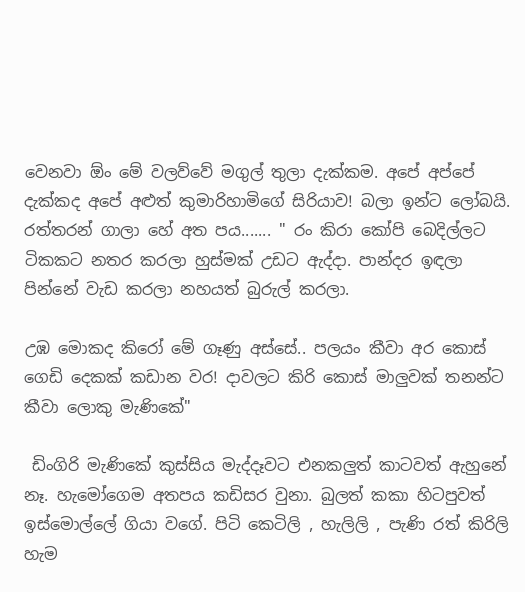වෙනවා ඕං මේ වලව්වේ මගුල් තුලා දැක්කම. අපේ අප්පේ දැක්කද අපේ අළුත් කුමාරිහාමිගේ සිරියාව! බලා ඉන්ට ලෝබයි. රත්තරන් ගාලා හේ අත පය....... " රං කිරා කෝපි බෙදිල්ලට ටිකකට නතර කරලා හුස්මක් උඩට ඇද්දා. පාන්දර ඉඳලා පින්නේ වැඩ කරලා නහයත් බුරුල් කරලා.

උඹ මොකද කිරෝ මේ ගෑණු අස්සේ.. පලයං කීවා අර කොස් ගෙඩි දෙකක් කඩාන වර! දාවලට කිරි කොස් මාලුවක් තනන්ට කීවා ලොකු මැණිකේ"

 ඩිංගිරි මැණිකේ කුස්සිය මැද්දෑවට එනකලුත් කාටවත් ඇහුනේ නෑ. හැමෝගෙම අතපය කඩිසර වුනා. බුලත් කකා හිටපුවත් ඉස්මොල්ලේ ගියා වගේ. පිටි කෙටිලි , හැලිලි , පැණි රත් කිරිලි හැම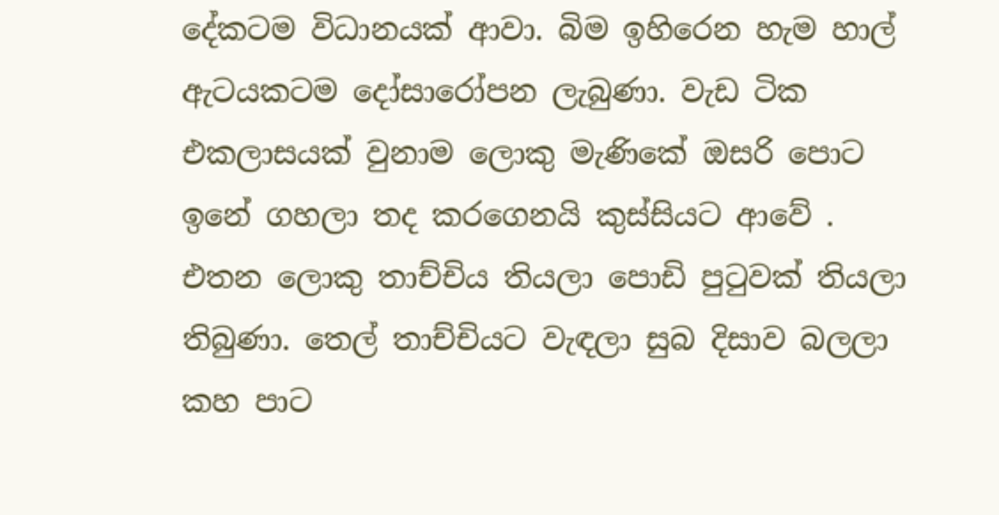දේකටම විධානයක් ආවා. බිම ඉහිරෙන හැම හාල් ඇටයකටම දෝසාරෝපන ලැබුණා. වැඩ ටික එකලාසයක් වුනාම ලොකු මැණිකේ ඔසරි පොට ඉනේ ගහලා තද කරගෙනයි කුස්සියට ආවේ . එතන ලොකු තාච්චිය තියලා පොඩි පුටුවක් තියලා තිබුණා. තෙල් තාච්චියට වැඳලා සුබ දිසාව බලලා කහ පාට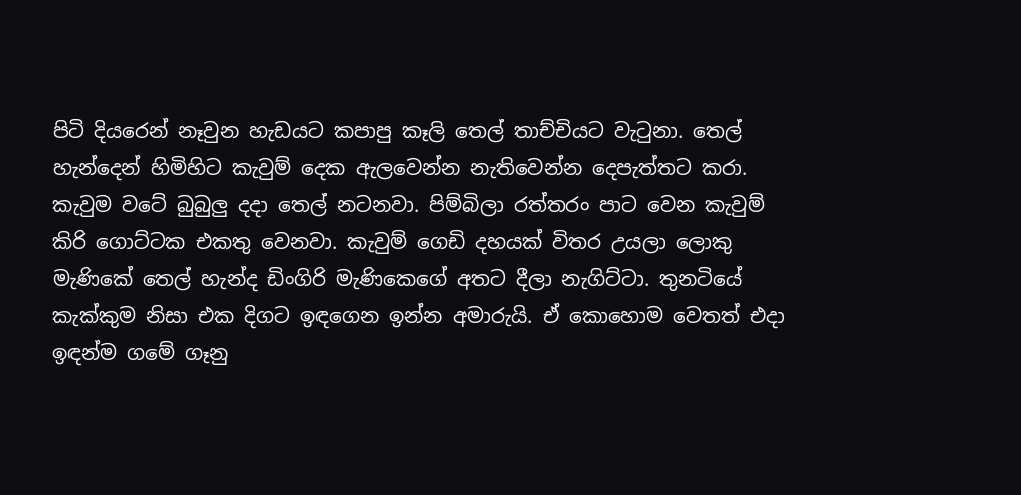පිටි දියරෙන් නෑවුන හැඩයට කපාපු කෑලි තෙල් තාච්චියට වැටුනා. තෙල් හැන්දෙන් හිමිහිට කැවුම් දෙක ඇලවෙන්න නැතිවෙන්න දෙපැත්තට කරා. කැවුම වටේ බුබුලු දදා තෙල් නටනවා. පිම්බිලා රත්තරං පාට වෙන කැවුම් කිරි ගොට්ටක එකතු වෙනවා. කැවුම් ගෙඩි දහයක් විතර උයලා ලොකු මැණිකේ තෙල් හැන්ද ඩිංගිරි මැණිකෙගේ අතට දීලා නැගිට්ටා. තුනටියේ කැක්කුම නිසා එක දිගට ඉඳගෙන ඉන්න අමාරුයි. ඒ කොහොම වෙතත් එදා ඉඳන්ම ගමේ ගෑනු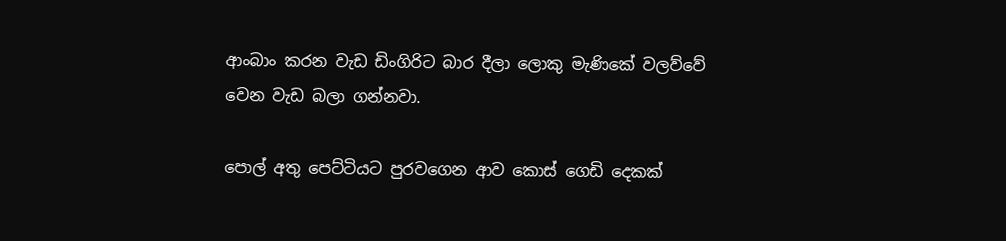ආංබාං කරන වැඩ ඩිංගිරිට බාර දීලා ලොකු මැණිකේ වලව්වේ වෙන වැඩ බලා ගන්නවා.

පොල් අතු පෙට්ටියට පුරවගෙන ආව කොස් ගෙඩි දෙකක්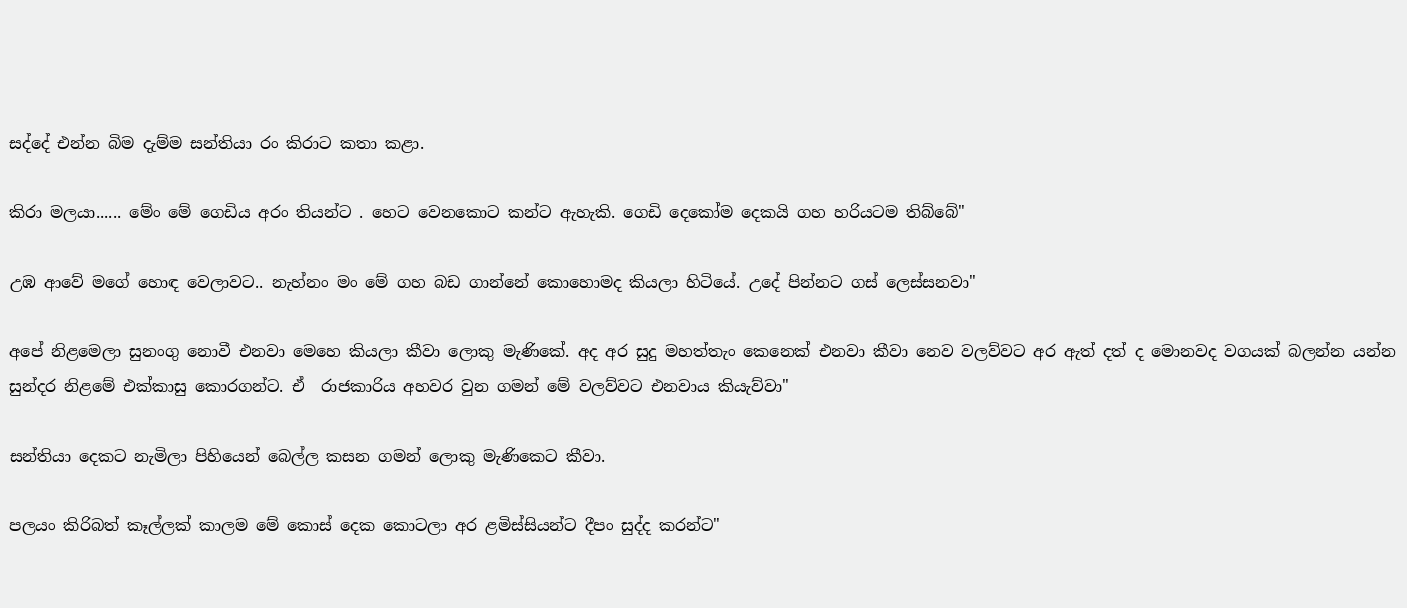සද්දේ එන්න බිම දැම්ම සන්තියා රං කිරාට කතා කළා.

කිරා මලයා...... මේං මේ ගෙඩිය අරං තියන්ට . හෙට වෙනකොට කන්ට ඇහැකි. ගෙඩි දෙකෝම දෙකයි ගහ හරියටම තිබ්බේ"

උඹ ආවේ මගේ හොඳ වෙලාවට.. නැහ්නං මං මේ ගහ බඩ ගාන්නේ කොහොමද කියලා හිටියේ. උදේ පින්නට ගස් ලෙස්සනවා"

අපේ නිළමෙලා සුනංගු නොවී එනවා මෙහෙ කියලා කීවා ලොකු මැණිකේ. අද අර සුදු මහත්තැං කෙනෙක් එනවා කීවා නෙව වලව්වට අර ඇත් දත් ද මොනවද වගයක් බලන්න යන්න සුන්දර නිළමේ එක්කාසු කොරගන්ට. ඒ  රාජකාරිය අහවර වුන ගමන් මේ වලව්වට එනවාය කියැව්වා"

සන්තියා දෙකට නැමිලා පිහියෙන් බෙල්ල කසන ගමන් ලොකු මැණිකෙට කීවා.

පලයං කිරිබත් කෑල්ලක් කාලම මේ කොස් දෙක කොටලා අර ළමිස්සියන්ට දීපං සුද්ද කරන්ට"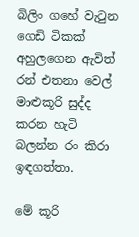බිලිං ගහේ වැටුන ගෙඩි ටිකක් අහුලගෙන ඇවිත් රන් එතනා වෙල් මාළුකූරි සුද්ද කරන හැටි බලන්න රං කිරා ඉඳගත්තා.

මේ කූරි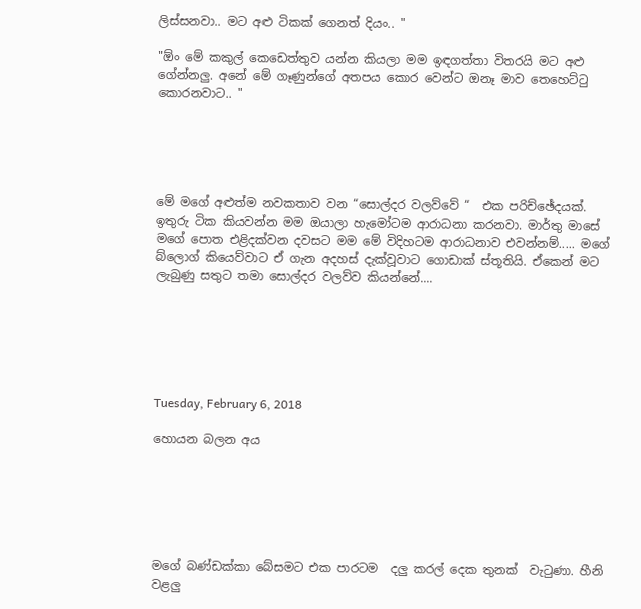ලිස්සනවා.. මට අළු ටිකක් ගෙනත් දියං.. "

"ඕං මේ කකුල් කෙඩෙත්තුව යන්න කියලා මම ඉඳගත්තා විතරයි මට අළු ගේන්නලු. අනේ මේ ගෑණුන්ගේ අතපය කොර වෙන්ට ඔනෑ මාව තෙහෙට්ටු කොරනවාට.. "





මේ මගේ අළුත්ම නවකතාව වන “සොල්දර වලව්වේ “  එක පරිච්ඡේදයක්. ඉතුරු ටික කියවන්න මම ඔයාලා හැමෝටම ආරාධනා කරනවා. මාර්තු මාසේ මගේ පොත එළිදක්වන දවසට මම මේ විදිහටම ආරාධනාව එවන්නම්..... මගේ බ්ලොග් කියෙව්වාට ඒ ගැන අදහස් දැක්වූවාට ගොඩාක් ස්තූතියි. ඒකෙන් මට ලැබුණු සතුට තමා සොල්දර වලව්ව කියන්නේ....






Tuesday, February 6, 2018

හොයන බලන අය






මගේ බණ්ඩක්කා බේසමට එක පාරටම  දලු කරල් දෙක තුනක්  වැටුණා. හීනි වළලු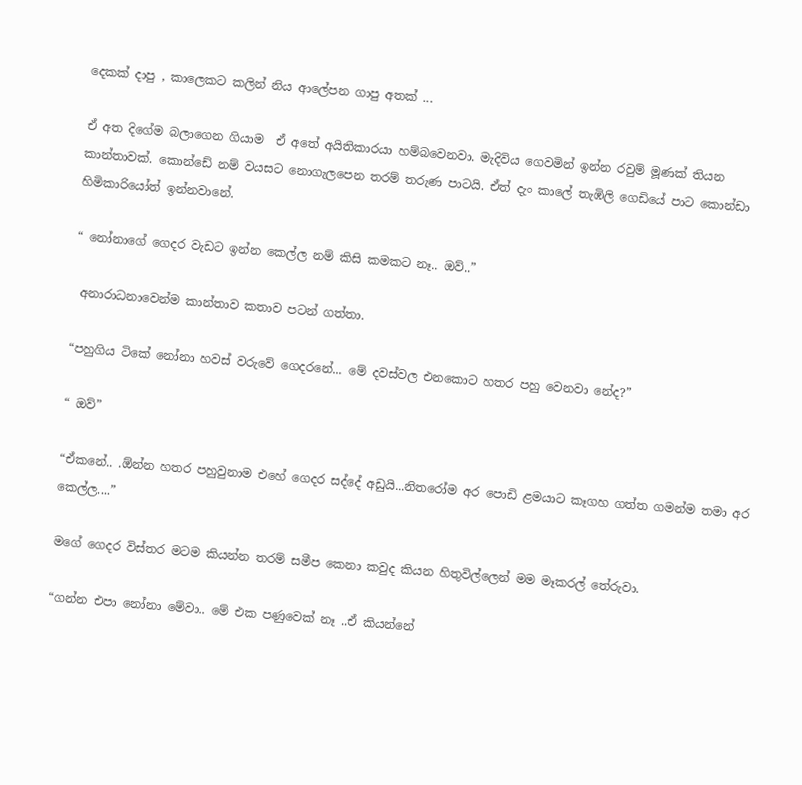දෙකක් දාපු , කාලෙකට කලින් නිය ආලේපන ගාපු අතක් ...

ඒ අත දිගේම බලාගෙන ගියාම  ඒ අතේ අයිතිකාරයා හම්බවෙනවා. මැදිවිය ගෙවමින් ඉන්න රවුම් මූණක් තියන කාන්තාවක්. කොන්ඩේ නම් වයසට නොගැලපෙන තරම් තරුණ පාටයි. ඒත් දැං කාලේ තැඹිලි ගෙඩියේ පාට කොන්ඩා හිමිකාරියෝත් ඉන්නවානේ.

“ නෝනාගේ ගෙදර වැඩට ඉන්න කෙල්ල නම් කිසි කමකට නෑ.. ඔව්..”

 අනාරාධනාවෙන්ම කාන්තාව කතාව පටන් ගත්තා.

“පහුගිය ටිකේ නෝනා හවස් වරුවේ ගෙදරනේ... මේ දවස්වල එනකොට හතර පහු වෙනවා නේද?”

“ ඔව්”

“ඒකනේ.. .ඕන්න හතර පහුවුනාම එහේ ගෙදර සද්දේ අඩුයි...නිතරෝම අර පොඩි ළමයාට කෑගහ ගත්ත ගමන්ම තමා අර කෙල්ල....”

මගේ ගෙදර විස්තර මටම කියන්න තරම් සමීප කෙනා කවුද කියන හිතුවිල්ලෙන් මම මෑකරල් තේරුවා.

“ගන්න එපා නෝනා මේවා.. මේ එක පණුවෙක් නෑ ..ඒ කියන්නේ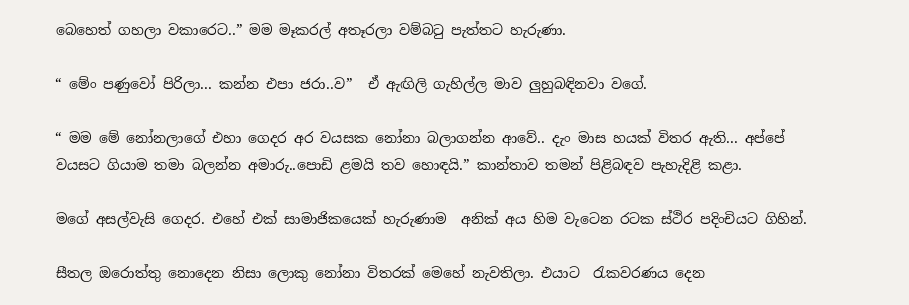බෙහෙත් ගහලා වකාරෙට..” මම මෑකරල් අතෑරලා වම්බටු පැත්තට හැරුණා.

“ මේං පණුවෝ පිරිලා... කන්න එපා ජරා..ව”  ඒ ඇඟිලි ගැහිල්ල මාව ලුහුබඳිනවා වගේ.

“ මම මේ නෝනලාගේ එහා ගෙදර අර වයසක නෝනා බලාගන්න ආවේ.. දැං මාස හයක් විතර ඇති... අප්පේ වයසට ගියාම තමා බලන්න අමාරු..පොඩි ළමයි තව හොඳයි.” කාන්තාව තමන් පිළිබඳව පැහැදිළි කළා.

මගේ අසල්වැසි ගෙදර. එහේ එක් සාමාජිකයෙක් හැරුණාම  අනික් අය හිම වැටෙන රටක ස්ථිර පදිංචියට ගිහින්.

සීතල ඔරොත්තු නොදෙන නිසා ලොකු නෝනා විතරක් මෙහේ නැවතිලා. එයාට  රැකවරණය දෙන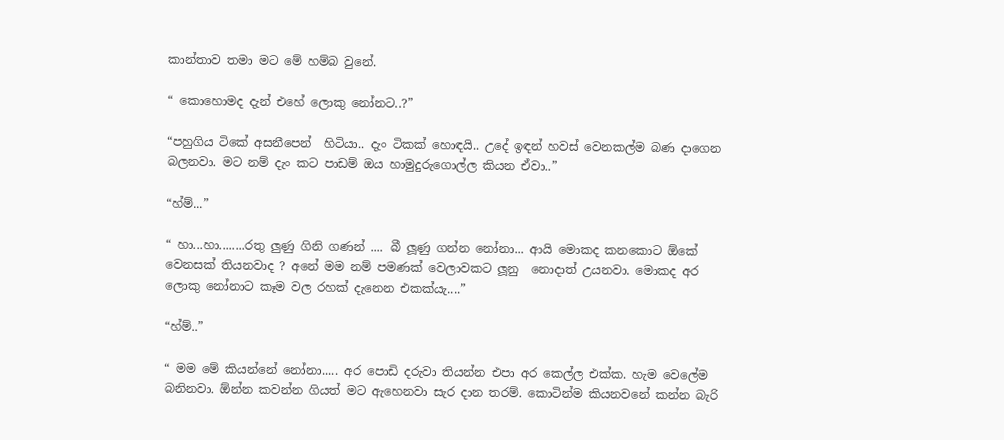කාන්තාව තමා මට මේ හම්බ වුනේ.

“ කොහොමද දැන් එහේ ලොකු නෝනට..?”

“පහුගිය ටිකේ අසනීපෙන්  හිටියා.. දැං ටිකක් හොඳයි.. උදේ ඉඳන් හවස් වෙනකල්ම බණ දාගෙන බලනවා. මට නම් දැං කට පාඩම් ඔය හාමුදුරුගොල්ල කියන ඒවා..”

“හ්ම්...”

“ හා...හා........රතු ලුණු ගිනි ගණන් .... බී ලූණු ගන්න නෝනා... ආයි මොකද කනකොට ඕකේ වෙනසක් තියනවාද ? අනේ මම නම් පමණක් වෙලාවකට ලූනු  නොදාත් උයනවා. මොකද අර ලොකු නෝනාට කෑම වල රහක් දැනෙන එකක්යැ....”

“හ්ම්..”

“ මම මේ කියන්නේ නෝනා..... අර පොඩි දරුවා තියන්න එපා අර කෙල්ල එක්ක. හැම වෙලේම බනිනවා. ඕන්න කවන්න ගියත් මට ඇහෙනවා සැර දාන තරම්. කොටින්ම කියනවනේ කන්න බැරි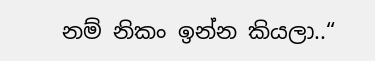නම් නිකං ඉන්න කියලා..“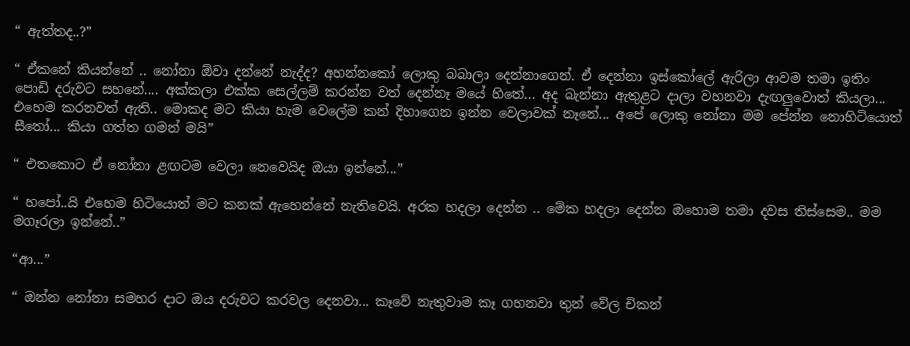“ ඇත්තද..?”

“ ඒකනේ කියන්නේ .. නෝනා ඕවා දන්නේ නැද්ද? අහන්නකෝ ලොකු බබාලා දෙන්නාගෙන්. ඒ දෙන්නා ඉස්කෝලේ ඇරිලා ආවම තමා ඉතිං පොඩි දරුවට සහනේ.... අක්කලා එක්ක සෙල්ලම් කරන්න වත් දෙන්නෑ මයේ හිතේ... අද බැන්නා ඇතුළට දාලා වහනවා දැඟලුවොත් කියලා... එහෙම කරනවත් ඇති.. මොකද මට කියා හැම වෙලේම කන් දිහාගෙන ඉන්න වෙලාවක් නෑනේ... අපේ ලොකු නෝනා මම පේන්න නොහිටියොත් සීතෝ... කියා ගත්ත ගමන් මයි”

“ එතකොට ඒ නෝනා ළඟටම වෙලා නෙවෙයිද ඔයා ඉන්නේ...”

“ හපෝ..යි එහෙම හිටියොත් මට කනක් ඇහෙන්නේ නැතිවෙයි. අරක හදලා දෙන්න .. මේක හදලා දෙන්න ඔහොම තමා දවස තිස්සෙම.. මම මගෑරලා ඉන්නේ..”

“ආ...”

“ ඔන්න නෝනා සමහර දාට ඔය දරුවට කරවල දෙනවා... කෑවේ නැතුවාම කෑ ගහනවා තුන් වේල චිකන්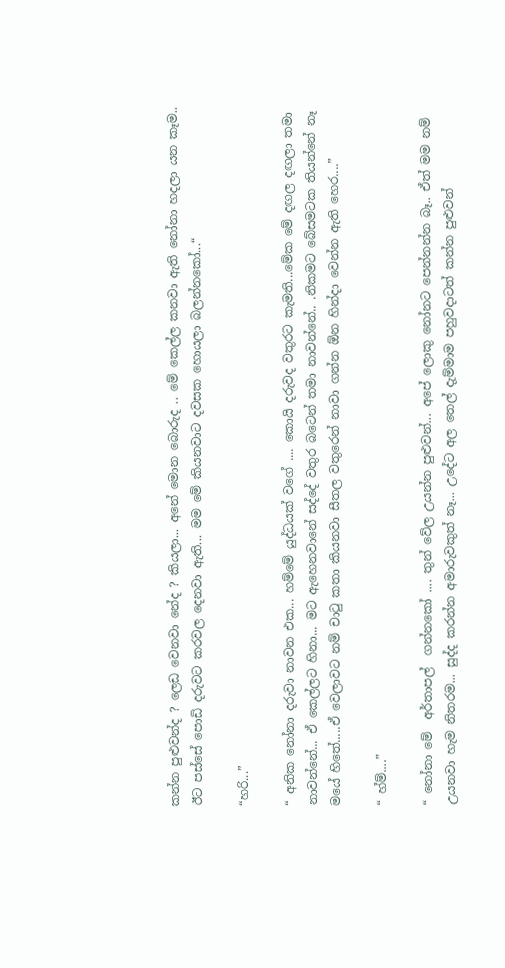කන්න පුළුවන්ද ? ලෙඩ වෙනවා නේද ? කියලා... අනේ මොන බොරුද .. මේ කෙල්ල කනවා ඇති නෝනා හදලා යන කෑම.. ඊට පස්සේ පොඩි දරුවට කරවල දෙනවා ඇති... මම මේ කියනවාට දවසක හොයලා බලන්නකෝ...“

“හරි...”

“ අනික නෝනා දරුවා නාවන එක... හම්මේ යුද්ධයක් වගේ .... කොයි දරුවද වතුරට කැමති...මේක මේ දඟල දඟලා තමා නාවන්නේ... ඒ කෙල්ලට හිනා... මට ඇහෙනවානේ සද්දේ වතුර බටෙන් තමා නාවන්නේ.. .නිකමට බේසමටක තියන්නේ නෑ මයේ හිතේ.....ඒ වෙලාවට නම් චාටු කතා කියනවා සීතල වතුරෙන් නාවා ගන්න ඕන හින්දා වෙන්න ඇති හෙර....”

“ හ්ම්....”

“ නෝනා මේ  අර්තාපල්  ගන්නකෝ .... තුන් වේල උයන්න පුළුවන්... අපේ ලොකු නෝනට පෙන්නන්න බෑ.. ඒත් මම නම් උයනවා හැම නිතරම... සුද්ද කරන්න අමාරුවකුත් නෑ... උදේට අල තෙල් දැම්මාම පහුවදාටත් කන්න පුළුවන්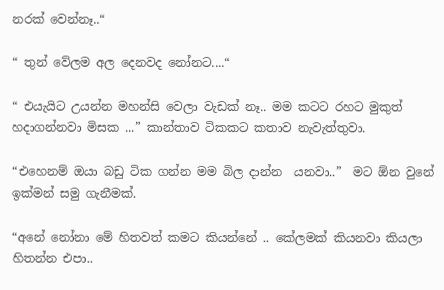නරක් වෙන්නෑ..“

“ තුන් වේලම අල දෙනවද නෝනට....“

“ එයැයිට උයන්න මහන්සි වෙලා වැඩක් නෑ.. මම කටට රහට මුකුත් හදාගන්නවා මිසක ...” කාන්තාව ටිකකට කතාව නැවැත්තුවා.

“එහෙනම් ඔයා බඩු ටික ගන්න මම බිල දාන්න  යනවා..”  මට ඕන වුනේ ඉක්මන් සමු ගැනීමක්.

“අනේ නෝනා මේ හිතවත් කමට කියන්නේ .. කේලමක් කියනවා කියලා හිතන්න එපා..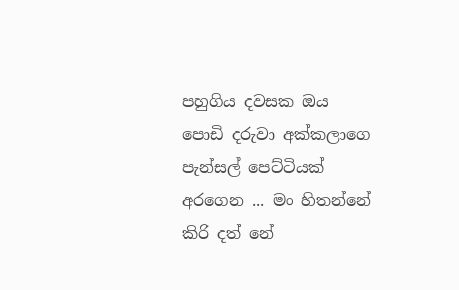පහුගිය දවසක ඔය පොඩි දරුවා අක්කලාගෙ පැන්සල් පෙට්ටියක් අරගෙන ... මං හිතන්නේ කිරි දත් නේ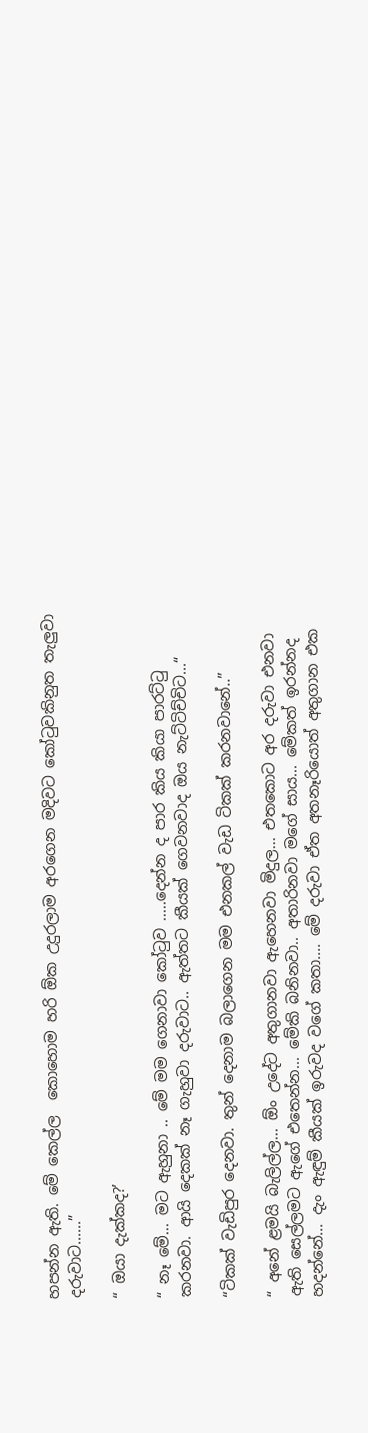හපන්න ඇති. මේ කෙල්ල  කොහොම හරි ඕක උදුරලාම අරගෙන මදිවට කෝටුවකිනුත තැලුවා දරුවාට......”

“ ඔයා දැක්කද?’

“ නෑ මේ... මට ඇහුනා .. මේ මම ගෙනාවා කෝටුව .....දෙන්න ද පාර කිය කියා පාරට්ටු කරනවා. ආයි දෙකක් නෑ ගැහුවා දරුවාට.. ඇත්තට කීයක් ගෙවනවාද ඔය නැට්ටිච්චිට...“

“ටිකක් වැඩිපුර දෙනවා. තුන් දෙනාම බලාගෙන මම එනකල් වැඩ ටිකක් කරනවානේ..”

“ අනේ ළමයි බැලිල්ල... ඕං උදේට අතුගානවා ඇහෙනවා මිදුල... එතකොට අර දරුවා එනවා ඇති සෙල්ලමට ඇගේ එතෙන්න... මේකි බනිනවා.. අතාරිනවා මගේ සාය... මේකත් ඉරන්නද හදන්නේ... දැං ඇඳුම් කීයක් ඉරුවද වගේ කතා.... මේ දරුවා ඒත අතනෑරියොත් අතුගාන එක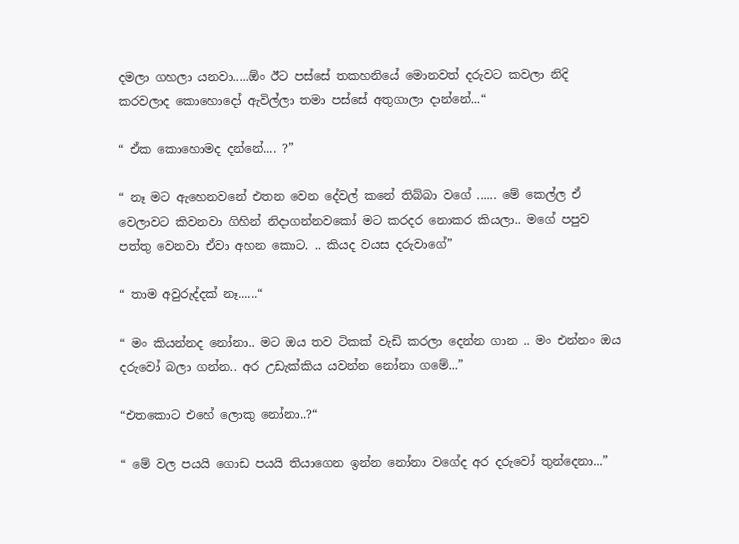දමලා ගහලා යනවා.....ඕං ඊට පස්සේ තකහනියේ මොනවත් දරුවට කවලා නිදි කරවලාද කොහොදෝ ඇවිල්ලා තමා පස්සේ අතුගාලා දාන්නේ...“

“ ඒක කොහොමද දන්නේ.... ?”

“ නෑ මට ඇහෙනවනේ එතන වෙන දේවල් කනේ තිබ්බා වගේ ...... මේ කෙල්ල ඒ වෙලාවට කිවනවා ගිහින් නිදාගන්නවකෝ මට කරදර නොකර කියලා.. මගේ පපුව පත්තු වෙනවා ඒවා අහන කොට. .. කියද වයස දරුවාගේ”

“ තාම අවුරුද්දක් නෑ......“

“ මං කියන්නද නෝනා.. මට ඔය තව ටිකක් වැඩි කරලා දෙන්න ගාන .. මං එන්නං ඔය දරුවෝ බලා ගන්න.. අර උඩැක්කිය යවන්න නෝනා ගමේ...”

“එතකොට එහේ ලොකු නෝනා..?“

“ මේ වල පයයි ගොඩ පයයි තියාගෙන ඉන්න නෝනා වගේද අර දරුවෝ තුන්දෙනා...”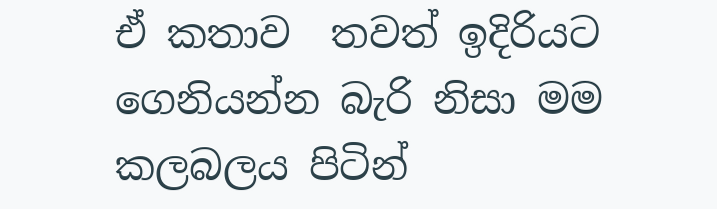ඒ කතාව  තවත් ඉදිරියට ගෙනියන්න බැරි නිසා මම කලබලය පිටින්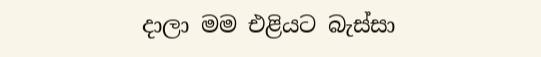දාලා මම එළියට බැස්සා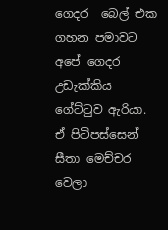ගෙදර  බෙල් එක ගහන පමාවට අපේ ගෙදර උඩැක්කිය ගේට්ටුව ඇරියා.  ඒ පිටිපස්සෙන් සීතා මෙච්චර වෙලා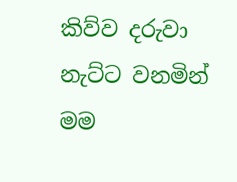කිව්ව දරුවා නැට්ට වනමින් මම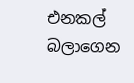එනකල් බලාගෙන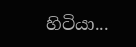හිටියා...